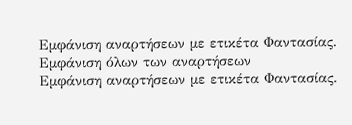Εμφάνιση αναρτήσεων με ετικέτα Φαντασίας. Εμφάνιση όλων των αναρτήσεων
Εμφάνιση αναρτήσεων με ετικέτα Φαντασίας.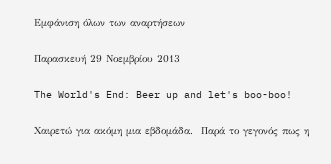Εμφάνιση όλων των αναρτήσεων

Παρασκευή 29 Νοεμβρίου 2013

The World's End: Beer up and let's boo-boo!

Χαιρετώ για ακόμη μια εβδομάδα.  Παρά το γεγονός πως η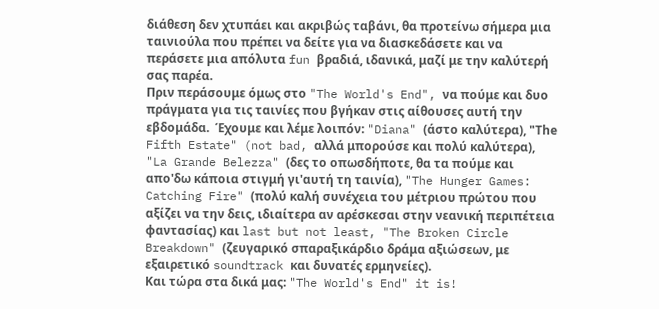διάθεση δεν χτυπάει και ακριβώς ταβάνι, θα προτείνω σήμερα μια ταινιούλα που πρέπει να δείτε για να διασκεδάσετε και να περάσετε μια απόλυτα fun βραδιά, ιδανικά, μαζί με την καλύτερή σας παρέα.
Πριν περάσουμε όμως στο "The World's End", να πούμε και δυο πράγματα για τις ταινίες που βγήκαν στις αίθουσες αυτή την εβδομάδα.  Έχουμε και λέμε λοιπόν: "Diana" (άστο καλύτερα), "Τhe Fifth Estate" (not bad, αλλά μπορούσε και πολύ καλύτερα), "La Grande Belezza" (δες το οπωσδήποτε, θα τα πούμε και απο'δω κάποια στιγμή γι'αυτή τη ταινία), "The Hunger Games: Catching Fire" (πολύ καλή συνέχεια του μέτριου πρώτου που αξίζει να την δεις, ιδιαίτερα αν αρέσκεσαι στην νεανική περιπέτεια φαντασίας) και last but not least, "The Broken Circle Breakdown" (ζευγαρικό σπαραξικάρδιο δράμα αξιώσεων, με εξαιρετικό soundtrack και δυνατές ερμηνείες).
Και τώρα στα δικά μας: "The World's End" it is!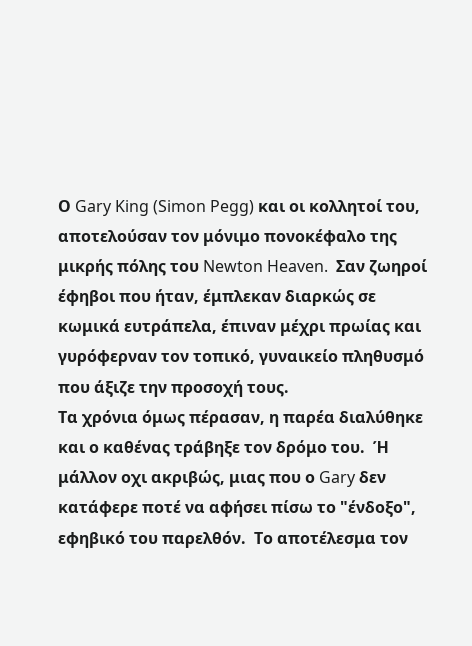Ο Gary King (Simon Pegg) και οι κολλητοί του, αποτελούσαν τον μόνιμο πονοκέφαλο της μικρής πόλης του Newton Heaven.  Σαν ζωηροί έφηβοι που ήταν, έμπλεκαν διαρκώς σε κωμικά ευτράπελα, έπιναν μέχρι πρωίας και γυρόφερναν τον τοπικό, γυναικείο πληθυσμό που άξιζε την προσοχή τους.
Τα χρόνια όμως πέρασαν, η παρέα διαλύθηκε και ο καθένας τράβηξε τον δρόμο του.  Ή μάλλον οχι ακριβώς, μιας που ο Gary δεν κατάφερε ποτέ να αφήσει πίσω το "ένδοξο", εφηβικό του παρελθόν.  Το αποτέλεσμα τον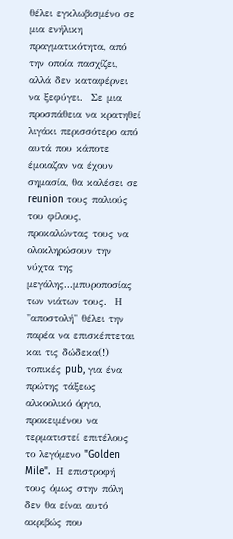θέλει εγκλωβισμένο σε μια ενήλικη πραγματικότητα, από την οποία πασχίζει, αλλά δεν καταφέρνει να ξεφύγει.  Σε μια προσπάθεια να κρατηθεί λιγάκι περισσότερο από αυτά που κάποτε έμοιαζαν να έχουν σημασία, θα καλέσει σε reunion τους παλιούς του φίλους, προκαλώντας τους να ολοκληρώσουν την νύχτα της μεγάλης...μπυροποσίας των νιάτων τους.  Η "αποστολή" θέλει την παρέα να επισκέπτεται και τις δώδεκα(!) τοπικές pub, για ένα πρώτης τάξεως αλκοολικό όργιο, προκειμένου να τερματιστεί επιτέλους το λεγόμενο "Golden Mile".  Η επιστροφή τους όμως στην πόλη δεν θα είναι αυτό ακριβώς που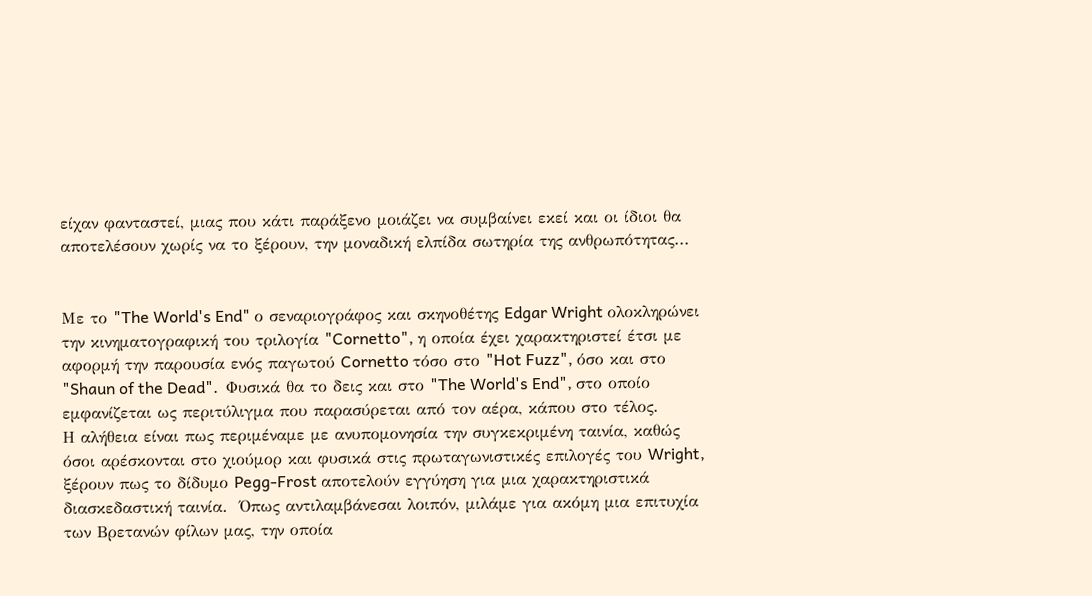είχαν φανταστεί, μιας που κάτι παράξενο μοιάζει να συμβαίνει εκεί και οι ίδιοι θα αποτελέσουν χωρίς να το ξέρουν, την μοναδική ελπίδα σωτηρία της ανθρωπότητας...


Με το "The World's End" ο σεναριογράφος και σκηνοθέτης Edgar Wright ολοκληρώνει την κινηματογραφική του τριλογία "Cornetto", η οποία έχει χαρακτηριστεί έτσι με αφορμή την παρουσία ενός παγωτού Cornetto τόσο στο "Hot Fuzz", όσο και στο "Shaun of the Dead".  Φυσικά θα το δεις και στο "The World's End", στο οποίο εμφανίζεται ως περιτύλιγμα που παρασύρεται από τον αέρα, κάπου στο τέλος.
Η αλήθεια είναι πως περιμέναμε με ανυπομονησία την συγκεκριμένη ταινία, καθώς όσοι αρέσκονται στο χιούμορ και φυσικά στις πρωταγωνιστικές επιλογές του Wright, ξέρουν πως το δίδυμο Pegg-Frost αποτελούν εγγύηση για μια χαρακτηριστικά διασκεδαστική ταινία.  Όπως αντιλαμβάνεσαι λοιπόν, μιλάμε για ακόμη μια επιτυχία των Βρετανών φίλων μας, την οποία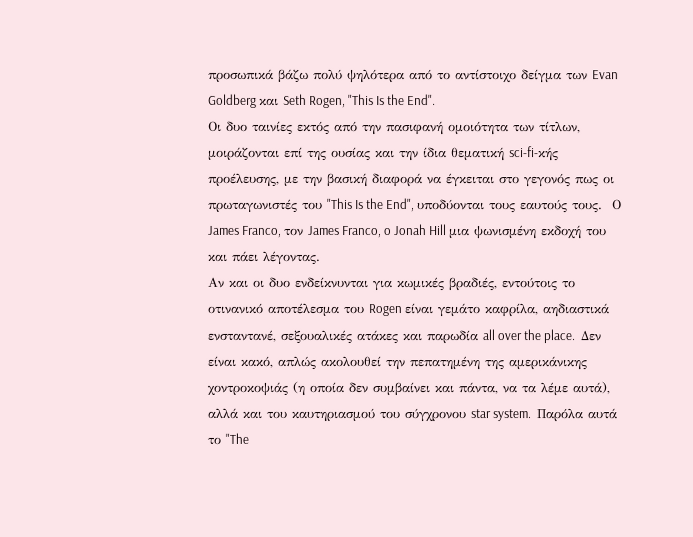προσωπικά βάζω πολύ ψηλότερα από το αντίστοιχο δείγμα των Evan Goldberg και Seth Rogen, "This Is the End".
Οι δυο ταινίες εκτός από την πασιφανή ομοιότητα των τίτλων, μοιράζονται επί της ουσίας και την ίδια θεματική sci-fi-κής προέλευσης, με την βασική διαφορά να έγκειται στο γεγονός πως οι πρωταγωνιστές του "This Is the End", υποδύονται τους εαυτούς τους.  Ο James Franco, τον James Franco, o Jonah Hill μια ψωνισμένη εκδοχή του και πάει λέγοντας.
Αν και οι δυο ενδείκνυνται για κωμικές βραδιές, εντούτοις το οτινανικό αποτέλεσμα του Rogen είναι γεμάτο καφρίλα, αηδιαστικά ενσταντανέ, σεξουαλικές ατάκες και παρωδία all over the place.  Δεν είναι κακό, απλώς ακολουθεί την πεπατημένη της αμερικάνικης χοντροκοψιάς (η οποία δεν συμβαίνει και πάντα, να τα λέμε αυτά), αλλά και του καυτηριασμού του σύγχρονου star system.  Παρόλα αυτά το "The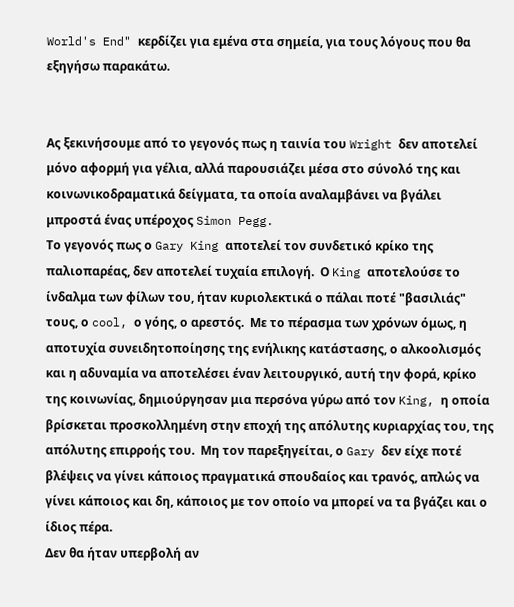World's End" κερδίζει για εμένα στα σημεία, για τους λόγους που θα εξηγήσω παρακάτω.


Ας ξεκινήσουμε από το γεγονός πως η ταινία του Wright δεν αποτελεί μόνο αφορμή για γέλια, αλλά παρουσιάζει μέσα στο σύνολό της και κοινωνικοδραματικά δείγματα, τα οποία αναλαμβάνει να βγάλει μπροστά ένας υπέροχος Simon Pegg.
Το γεγονός πως ο Gary King αποτελεί τον συνδετικό κρίκο της παλιοπαρέας, δεν αποτελεί τυχαία επιλογή.  Ο King αποτελούσε το ίνδαλμα των φίλων του, ήταν κυριολεκτικά ο πάλαι ποτέ "βασιλιάς" τους, ο cool, ο γόης, ο αρεστός.  Με το πέρασμα των χρόνων όμως, η αποτυχία συνειδητοποίησης της ενήλικης κατάστασης, ο αλκοολισμός και η αδυναμία να αποτελέσει έναν λειτουργικό, αυτή την φορά, κρίκο της κοινωνίας, δημιούργησαν μια περσόνα γύρω από τον King, η οποία βρίσκεται προσκολλημένη στην εποχή της απόλυτης κυριαρχίας του, της απόλυτης επιρροής του.  Μη τον παρεξηγείται, ο Gary δεν είχε ποτέ βλέψεις να γίνει κάποιος πραγματικά σπουδαίος και τρανός, απλώς να γίνει κάποιος και δη, κάποιος με τον οποίο να μπορεί να τα βγάζει και ο ίδιος πέρα.
Δεν θα ήταν υπερβολή αν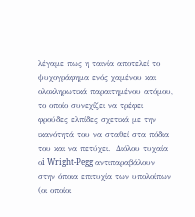λέγαμε πως η ταινία αποτελεί το ψυχογράφημα ενός χαμένου και ολοκληρωτικά παραιτημένου ατόμου, το οποίο συνεχίζει να τρέφει φρούδες ελπίδες σχετικά με την ικανότητά του να σταθεί στα πόδια του και να πετύχει.  Διόλου τυχαία οi Wright-Pegg αντιπαραβάλουν στην όποια επιτυχία των υπολοίπων (οι οποίοι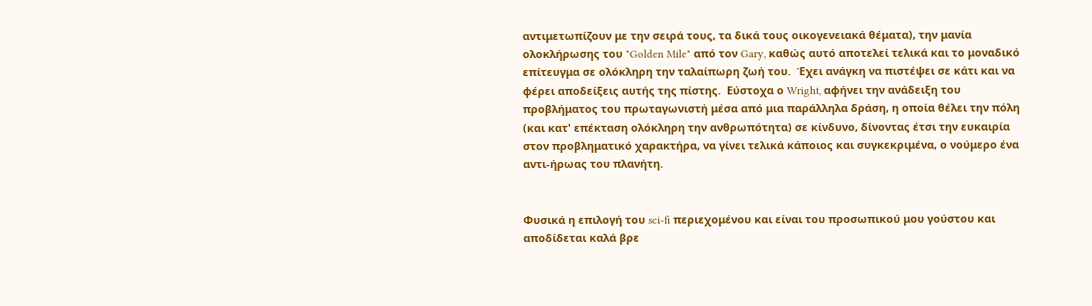αντιμετωπίζουν με την σειρά τους, τα δικά τους οικογενειακά θέματα), την μανία ολοκλήρωσης του "Golden Mile" από τον Gary, καθώς αυτό αποτελεί τελικά και το μοναδικό επίτευγμα σε ολόκληρη την ταλαίπωρη ζωή του.  Έχει ανάγκη να πιστέψει σε κάτι και να φέρει αποδείξεις αυτής της πίστης.  Εύστοχα ο Wright, αφήνει την ανάδειξη του προβλήματος του πρωταγωνιστή μέσα από μια παράλληλα δράση, η οποία θέλει την πόλη (και κατ' επέκταση ολόκληρη την ανθρωπότητα) σε κίνδυνο, δίνοντας έτσι την ευκαιρία στον προβληματικό χαρακτήρα, να γίνει τελικά κάποιος και συγκεκριμένα, ο νούμερο ένα αντι-ήρωας του πλανήτη.


Φυσικά η επιλογή του sci-fi περιεχομένου και είναι του προσωπικού μου γούστου και αποδίδεται καλά βρε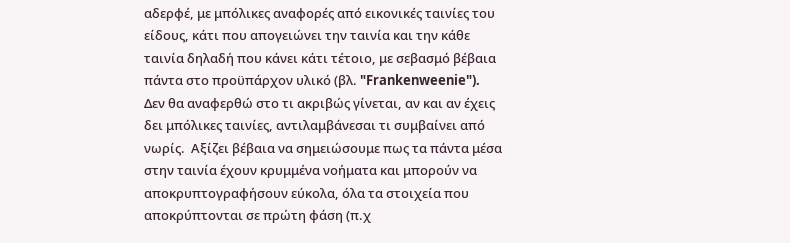αδερφέ, με μπόλικες αναφορές από εικονικές ταινίες του είδους, κάτι που απογειώνει την ταινία και την κάθε ταινία δηλαδή που κάνει κάτι τέτοιο, με σεβασμό βέβαια πάντα στο προϋπάρχον υλικό (βλ. "Frankenweenie").
Δεν θα αναφερθώ στο τι ακριβώς γίνεται, αν και αν έχεις δει μπόλικες ταινίες, αντιλαμβάνεσαι τι συμβαίνει από νωρίς.  Αξίζει βέβαια να σημειώσουμε πως τα πάντα μέσα στην ταινία έχουν κρυμμένα νοήματα και μπορούν να αποκρυπτογραφήσουν εύκολα, όλα τα στοιχεία που αποκρύπτονται σε πρώτη φάση (π.χ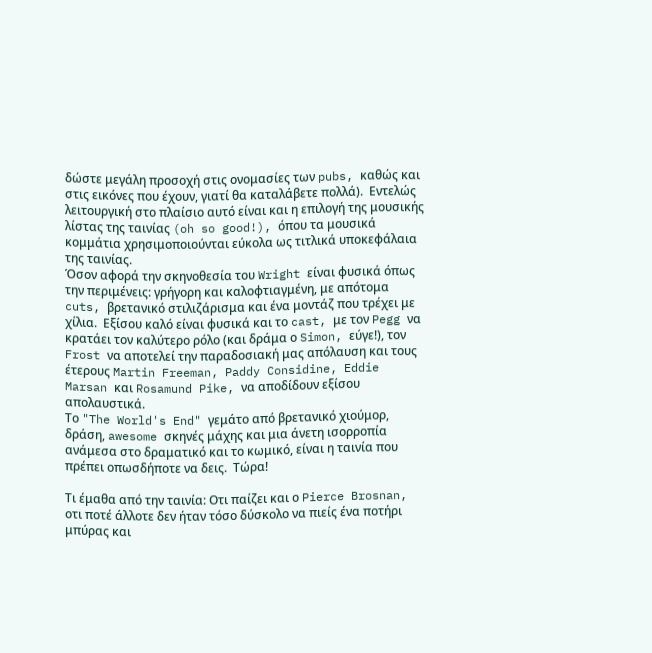δώστε μεγάλη προσοχή στις ονομασίες των pubs, καθώς και στις εικόνες που έχουν, γιατί θα καταλάβετε πολλά).  Εντελώς λειτουργική στο πλαίσιο αυτό είναι και η επιλογή της μουσικής λίστας της ταινίας (oh so good!), όπου τα μουσικά κομμάτια χρησιμοποιούνται εύκολα ως τιτλικά υποκεφάλαια της ταινίας.
Όσον αφορά την σκηνοθεσία του Wright είναι φυσικά όπως την περιμένεις: γρήγορη και καλοφτιαγμένη, με απότομα cuts, βρετανικό στιλιζάρισμα και ένα μοντάζ που τρέχει με χίλια.  Εξίσου καλό είναι φυσικά και το cast, με τον Pegg να κρατάει τον καλύτερο ρόλο (και δράμα ο Simon, εύγε!), τον Frost να αποτελεί την παραδοσιακή μας απόλαυση και τους έτερους Martin Freeman, Paddy Considine, Eddie Marsan και Rosamund Pike, να αποδίδουν εξίσου απολαυστικά.
Το "The World's End" γεμάτο από βρετανικό χιούμορ, δράση, awesome σκηνές μάχης και μια άνετη ισορροπία ανάμεσα στο δραματικό και το κωμικό, είναι η ταινία που πρέπει οπωσδήποτε να δεις.  Τώρα!

Τι έμαθα από την ταινία: Οτι παίζει και ο Pierce Brosnan, οτι ποτέ άλλοτε δεν ήταν τόσο δύσκολο να πιείς ένα ποτήρι μπύρας και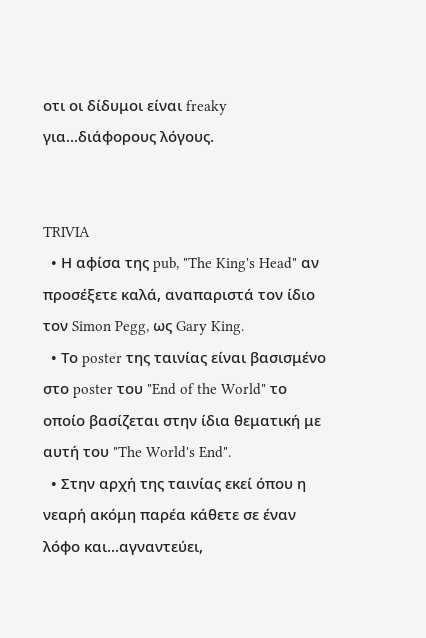οτι οι δίδυμοι είναι freaky για...διάφορους λόγους.


TRIVIA
  • Η αφίσα της pub, "The King's Head" αν προσέξετε καλά, αναπαριστά τον ίδιο τον Simon Pegg, ως Gary King.
  • Το poster της ταινίας είναι βασισμένο στο poster του "End of the World" το οποίο βασίζεται στην ίδια θεματική με αυτή του "The World's End".
  • Στην αρχή της ταινίας εκεί όπου η νεαρή ακόμη παρέα κάθετε σε έναν λόφο και...αγναντεύει,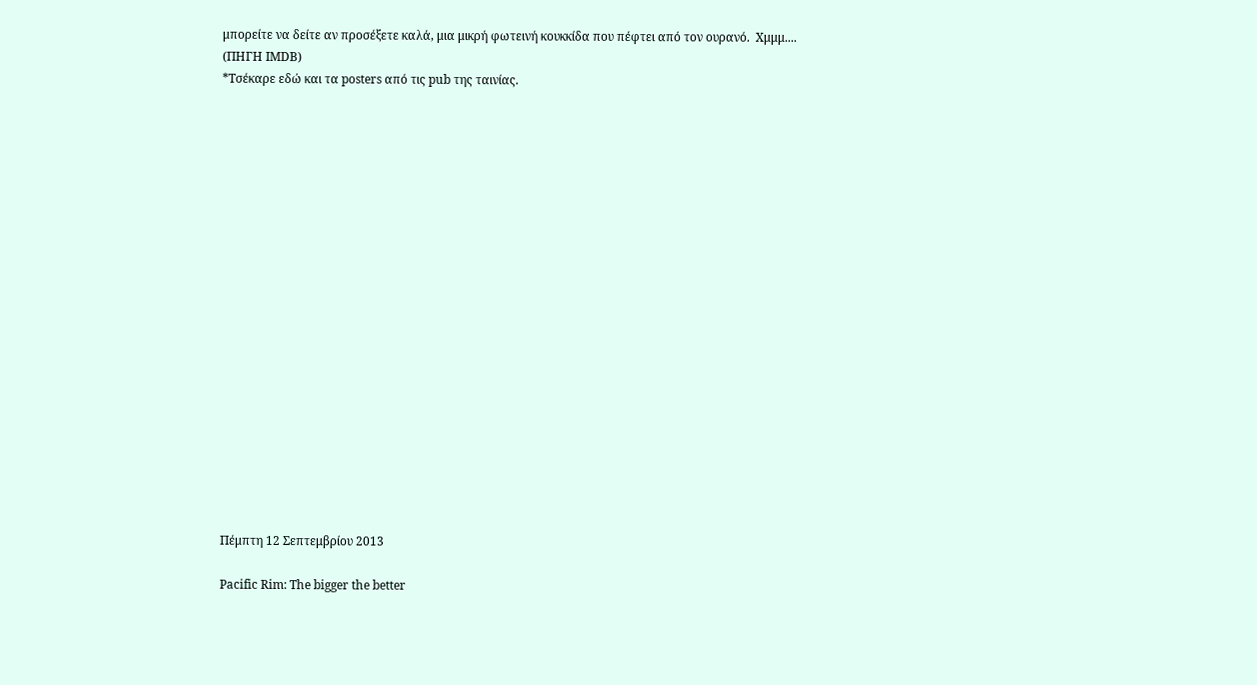μπορείτε να δείτε αν προσέξετε καλά, μια μικρή φωτεινή κουκκίδα που πέφτει από τον ουρανό.  Χμμμ....
(ΠΗΓΗ ΙΜDB)
*Τσέκαρε εδώ και τα posters από τις pub της ταινίας.




















Πέμπτη 12 Σεπτεμβρίου 2013

Pacific Rim: The bigger the better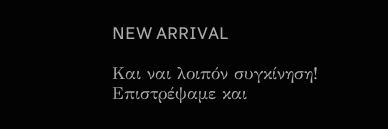NEW ARRIVAL

Και ναι λοιπόν συγκίνηση!  Επιστρέψαμε και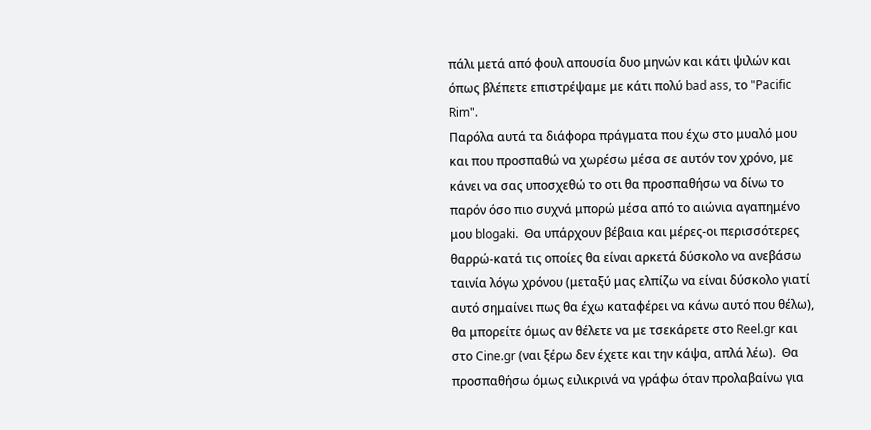πάλι μετά από φουλ απουσία δυο μηνών και κάτι ψιλών και όπως βλέπετε επιστρέψαμε με κάτι πολύ bad ass, το "Pacific Rim".
Παρόλα αυτά τα διάφορα πράγματα που έχω στο μυαλό μου και που προσπαθώ να χωρέσω μέσα σε αυτόν τον χρόνο, με κάνει να σας υποσχεθώ το οτι θα προσπαθήσω να δίνω το παρόν όσο πιο συχνά μπορώ μέσα από το αιώνια αγαπημένο μου blogaki.  Θα υπάρχουν βέβαια και μέρες-οι περισσότερες θαρρώ-κατά τις οποίες θα είναι αρκετά δύσκολο να ανεβάσω ταινία λόγω χρόνου (μεταξύ μας ελπίζω να είναι δύσκολο γιατί αυτό σημαίνει πως θα έχω καταφέρει να κάνω αυτό που θέλω), θα μπορείτε όμως αν θέλετε να με τσεκάρετε στο Reel.gr και στο Cine.gr (ναι ξέρω δεν έχετε και την κάψα, απλά λέω).  Θα προσπαθήσω όμως ειλικρινά να γράφω όταν προλαβαίνω για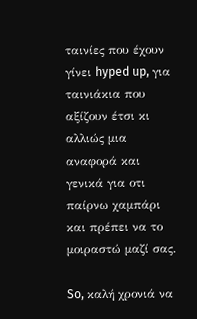ταινίες που έχουν γίνει hyped up, για ταινιάκια που αξίζουν έτσι κι αλλιώς μια αναφορά και γενικά για οτι παίρνω χαμπάρι και πρέπει να το μοιραστώ μαζί σας.

So, καλή χρονιά να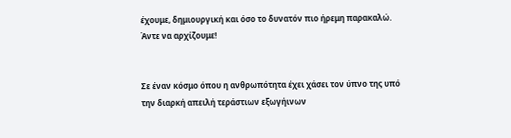έχουμε, δημιουργική και όσο το δυνατόν πιο ήρεμη παρακαλώ.  Άντε να αρχίζουμε!


Σε έναν κόσμο όπου η ανθρωπότητα έχει χάσει τον ύπνο της υπό την διαρκή απειλή τεράστιων εξωγήινων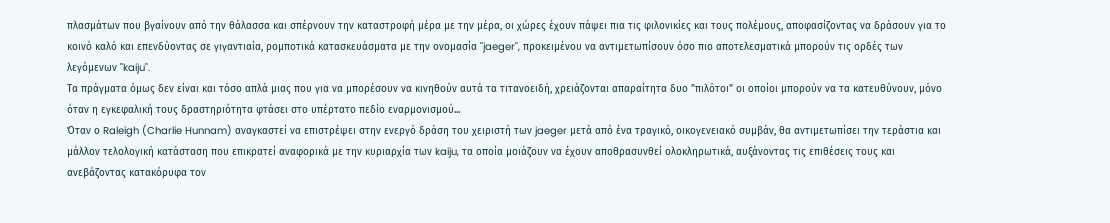πλασμάτων που βγαίνουν από την θάλασσα και σπέρνουν την καταστροφή μέρα με την μέρα, οι χώρες έχουν πάψει πια τις φιλονικίες και τους πολέμους, αποφασίζοντας να δράσουν για το κοινό καλό και επενδύοντας σε γιγαντιαία, ρομποτικά κατασκευάσματα με την ονομασία "jaeger", προκειμένου να αντιμετωπίσουν όσο πιο αποτελεσματικά μπορούν τις ορδές των λεγόμενων "kaiju".
Τα πράγματα όμως δεν είναι και τόσο απλά μιας που για να μπορέσουν να κινηθούν αυτά τα τιτανοειδή, χρειάζονται απαραίτητα δυο "πιλότοι" οι οποίοι μπορούν να τα κατευθύνουν, μόνο όταν η εγκεφαλική τους δραστηριότητα φτάσει στο υπέρτατο πεδίο εναρμονισμού...
Όταν ο Raleigh (Charlie Hunnam) αναγκαστεί να επιστρέψει στην ενεργό δράση του χειριστή των jaeger μετά από ένα τραγικό, οικογενειακό συμβάν, θα αντιμετωπίσει την τεράστια και μάλλον τελολογική κατάσταση που επικρατεί αναφορικά με την κυριαρχία των kaiju, τα οποία μοιάζουν να έχουν αποθρασυνθεί ολοκληρωτικά, αυξάνοντας τις επιθέσεις τους και ανεβάζοντας κατακόρυφα τον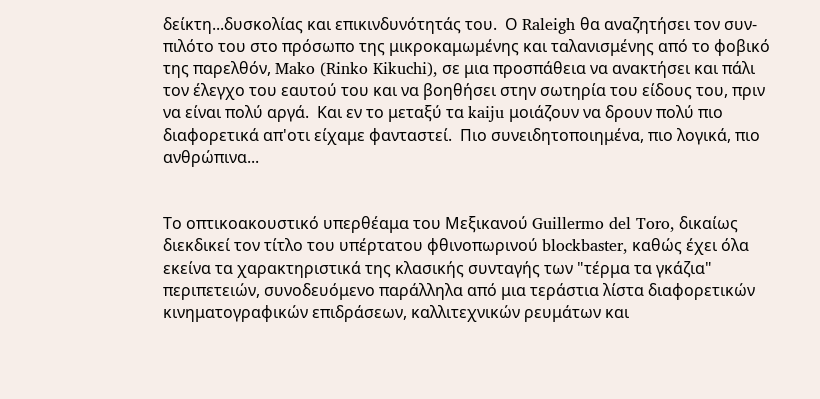δείκτη...δυσκολίας και επικινδυνότητάς του.  Ο Raleigh θα αναζητήσει τον συν-πιλότο του στο πρόσωπο της μικροκαμωμένης και ταλανισμένης από το φοβικό της παρελθόν, Mako (Rinko Kikuchi), σε μια προσπάθεια να ανακτήσει και πάλι τον έλεγχο του εαυτού του και να βοηθήσει στην σωτηρία του είδους του, πριν να είναι πολύ αργά.  Και εν το μεταξύ τα kaiju μοιάζουν να δρουν πολύ πιο διαφορετικά απ'οτι είχαμε φανταστεί.  Πιο συνειδητοποιημένα, πιο λογικά, πιο ανθρώπινα...


Το οπτικοακουστικό υπερθέαμα του Μεξικανού Guillermo del Toro, δικαίως διεκδικεί τον τίτλο του υπέρτατου φθινοπωρινού blockbaster, καθώς έχει όλα εκείνα τα χαρακτηριστικά της κλασικής συνταγής των "τέρμα τα γκάζια" περιπετειών, συνοδευόμενο παράλληλα από μια τεράστια λίστα διαφορετικών κινηματογραφικών επιδράσεων, καλλιτεχνικών ρευμάτων και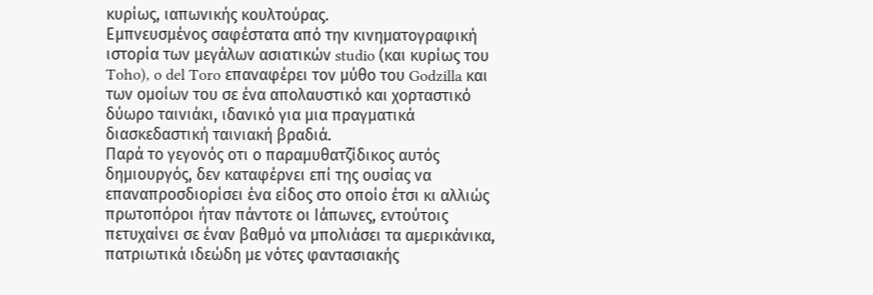κυρίως, ιαπωνικής κουλτούρας.
Εμπνευσμένος σαφέστατα από την κινηματογραφική ιστορία των μεγάλων ασιατικών studio (και κυρίως του Toho), o del Toro επαναφέρει τον μύθο του Godzilla και των ομοίων του σε ένα απολαυστικό και χορταστικό δύωρο ταινιάκι, ιδανικό για μια πραγματικά διασκεδαστική ταινιακή βραδιά.
Παρά το γεγονός οτι ο παραμυθατζίδικος αυτός δημιουργός, δεν καταφέρνει επί της ουσίας να επαναπροσδιορίσει ένα είδος στο οποίο έτσι κι αλλιώς πρωτοπόροι ήταν πάντοτε οι Ιάπωνες, εντούτοις πετυχαίνει σε έναν βαθμό να μπολιάσει τα αμερικάνικα, πατριωτικά ιδεώδη με νότες φαντασιακής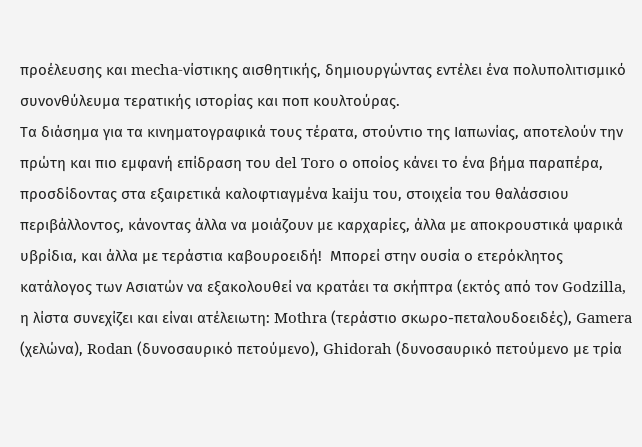προέλευσης και mecha-νίστικης αισθητικής, δημιουργώντας εντέλει ένα πολυπολιτισμικό συνονθύλευμα τερατικής ιστορίας και ποπ κουλτούρας.
Τα διάσημα για τα κινηματογραφικά τους τέρατα, στούντιο της Ιαπωνίας, αποτελούν την πρώτη και πιο εμφανή επίδραση του del Toro ο οποίος κάνει το ένα βήμα παραπέρα, προσδίδοντας στα εξαιρετικά καλοφτιαγμένα kaiju του, στοιχεία του θαλάσσιου περιβάλλοντος, κάνοντας άλλα να μοιάζουν με καρχαρίες, άλλα με αποκρουστικά ψαρικά υβρίδια, και άλλα με τεράστια καβουροειδή!  Μπορεί στην ουσία ο ετερόκλητος κατάλογος των Ασιατών να εξακολουθεί να κρατάει τα σκήπτρα (εκτός από τον Godzilla, η λίστα συνεχίζει και είναι ατέλειωτη: Mothra (τεράστιο σκωρο-πεταλουδοειδές), Gamera (χελώνα), Rodan (δυνοσαυρικό πετούμενο), Ghidorah (δυνοσαυρικό πετούμενο με τρία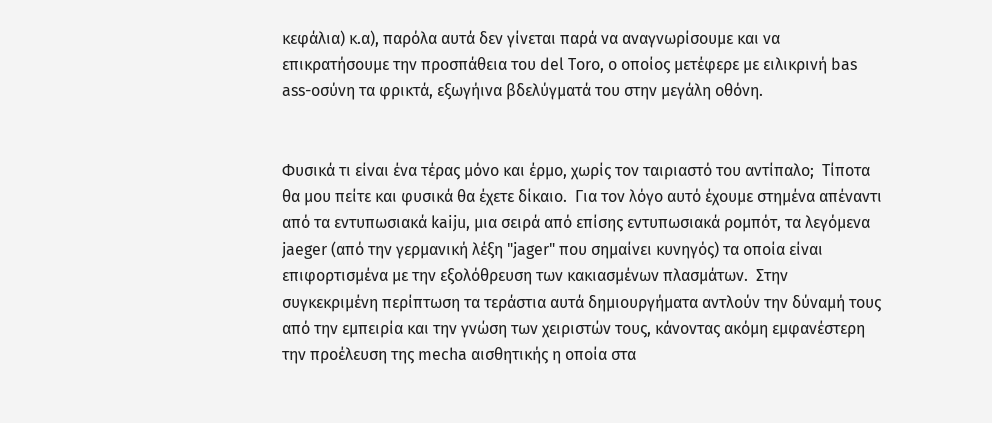κεφάλια) κ.α), παρόλα αυτά δεν γίνεται παρά να αναγνωρίσουμε και να επικρατήσουμε την προσπάθεια του del Toro, ο οποίος μετέφερε με ειλικρινή bas ass-οσύνη τα φρικτά, εξωγήινα βδελύγματά του στην μεγάλη οθόνη.


Φυσικά τι είναι ένα τέρας μόνο και έρμο, χωρίς τον ταιριαστό του αντίπαλο;  Τίποτα θα μου πείτε και φυσικά θα έχετε δίκαιο.  Για τον λόγο αυτό έχουμε στημένα απέναντι από τα εντυπωσιακά kaiju, μια σειρά από επίσης εντυπωσιακά ρομπότ, τα λεγόμενα jaeger (από την γερμανική λέξη "jager" που σημαίνει κυνηγός) τα οποία είναι επιφορτισμένα με την εξολόθρευση των κακιασμένων πλασμάτων.  Στην συγκεκριμένη περίπτωση τα τεράστια αυτά δημιουργήματα αντλούν την δύναμή τους από την εμπειρία και την γνώση των χειριστών τους, κάνοντας ακόμη εμφανέστερη την προέλευση της mecha αισθητικής η οποία στα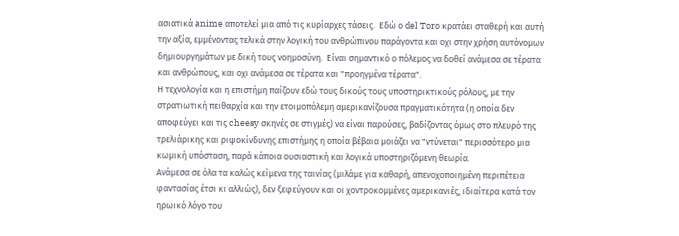ασιατικά anime αποτελεί μια από τις κυρίαρχες τάσεις.  Εδώ ο del Toro κρατάει σταθερή και αυτή την αξία, εμμένοντας τελικά στην λογική του ανθρώπινου παράγοντα και οχι στην χρήση αυτόνομων δημιουργημάτων με δική τους νοημοσύνη.  Είναι σημαντικό ο πόλεμος να δοθεί ανάμεσα σε τέρατα και ανθρώπους, και οχι ανάμεσα σε τέρατα και "προηγμένα τέρατα".
Η τεχνολογία και η επιστήμη παίζουν εδώ τους δικούς τους υποστηρικτικούς ρόλους, με την στρατιωτική πειθαρχία και την ετοιμοπόλεμη αμερικανίζουσα πραγματικότητα (η οποία δεν αποφεύγει και τις cheesy σκηνές σε στιγμές) να είναι παρούσες, βαδίζοντας όμως στο πλευρό της τρελιάρικης και ριψοκίνδυνης επιστήμης η οποία βέβαια μοιάζει να "ντύνεται" περισσότερο μια κωμική υπόσταση, παρά κάποια ουσιαστική και λογικά υποστηριζόμενη θεωρία.
Ανάμεσα σε όλα τα καλώς κείμενα της ταινίας (μιλάμε για καθαρή, απενοχοποιημένη περιπέτεια φαντασίας έτσι κι αλλιώς), δεν ξεφεύγουν και οι χοντροκομμένες αμερικανιές, ιδιαίτερα κατά τον ηρωικό λόγο του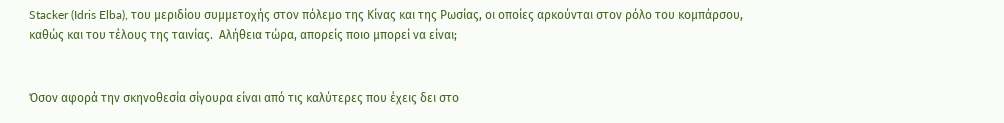Stacker (Idris Elba), του μεριδίου συμμετοχής στον πόλεμο της Κίνας και της Ρωσίας, οι οποίες αρκούνται στον ρόλο του κομπάρσου, καθώς και του τέλους της ταινίας.  Αλήθεια τώρα, απορείς ποιο μπορεί να είναι;


Όσον αφορά την σκηνοθεσία σίγουρα είναι από τις καλύτερες που έχεις δει στο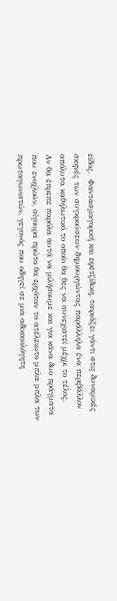είδος.  Φαντασμαγορική και εφετζίδικη, ταιριάζει γάντι στις δυναμικές σκηνές των συγκρούσεων δημιουργώντας παράλληλα ένα περιβάλλον απόλυτα καθηλωτικό το οποίο θα θες να συνεχιστεί μέχρι το τέλος.
Αν θα έπρεπε παρόλα αυτά να μιλήσουμε και για κάνα δυο πράγματα που ενοχλούν, σίγουρα πρώτο θα ερχόταν το ατέλειωτο μπλα μπλα των πρωταγωνιστών, γεγονός που οδηγεί σε μια αδικαιολόγητη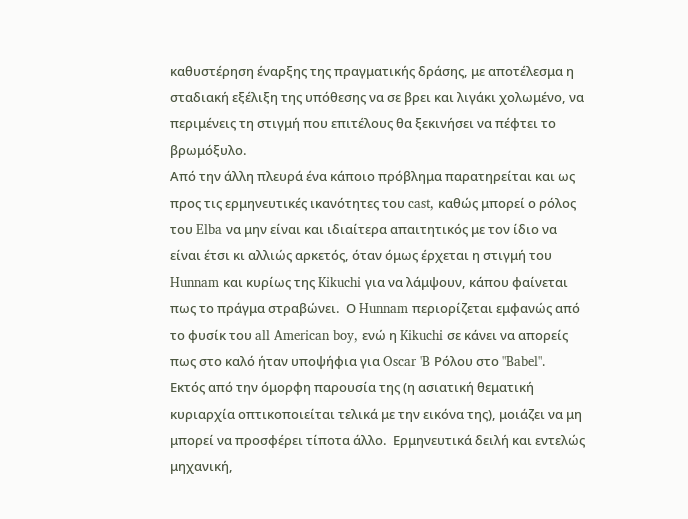καθυστέρηση έναρξης της πραγματικής δράσης, με αποτέλεσμα η σταδιακή εξέλιξη της υπόθεσης να σε βρει και λιγάκι χολωμένο, να περιμένεις τη στιγμή που επιτέλους θα ξεκινήσει να πέφτει το βρωμόξυλο.
Από την άλλη πλευρά ένα κάποιο πρόβλημα παρατηρείται και ως προς τις ερμηνευτικές ικανότητες του cast, καθώς μπορεί ο ρόλος του Elba να μην είναι και ιδιαίτερα απαιτητικός με τον ίδιο να είναι έτσι κι αλλιώς αρκετός, όταν όμως έρχεται η στιγμή του Hunnam και κυρίως της Kikuchi για να λάμψουν, κάπου φαίνεται πως το πράγμα στραβώνει.  Ο Hunnam περιορίζεται εμφανώς από το φυσίκ του all American boy, ενώ η Kikuchi σε κάνει να απορείς πως στο καλό ήταν υποψήφια για Oscar 'B Ρόλου στο "Babel".  Εκτός από την όμορφη παρουσία της (η ασιατική θεματική κυριαρχία οπτικοποιείται τελικά με την εικόνα της), μοιάζει να μη μπορεί να προσφέρει τίποτα άλλο.  Ερμηνευτικά δειλή και εντελώς μηχανική,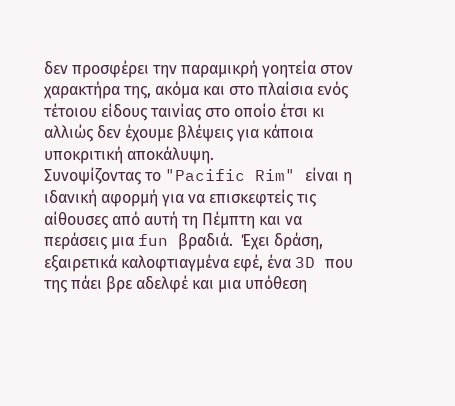δεν προσφέρει την παραμικρή γοητεία στον χαρακτήρα της, ακόμα και στο πλαίσια ενός τέτοιου είδους ταινίας στο οποίο έτσι κι αλλιώς δεν έχουμε βλέψεις για κάποια υποκριτική αποκάλυψη.
Συνοψίζοντας το "Pacific Rim" είναι η ιδανική αφορμή για να επισκεφτείς τις αίθουσες από αυτή τη Πέμπτη και να περάσεις μια fun βραδιά.  Έχει δράση, εξαιρετικά καλοφτιαγμένα εφέ, ένα 3D που της πάει βρε αδελφέ και μια υπόθεση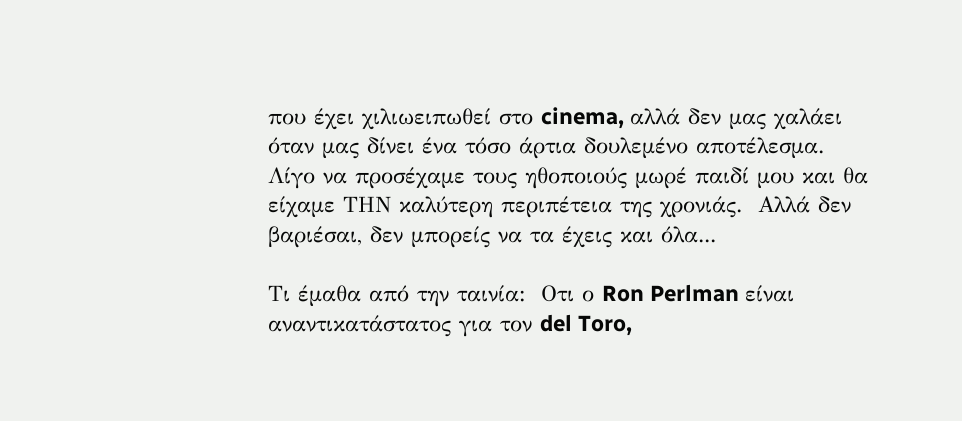που έχει χιλιωειπωθεί στο cinema, αλλά δεν μας χαλάει όταν μας δίνει ένα τόσο άρτια δουλεμένο αποτέλεσμα.  Λίγο να προσέχαμε τους ηθοποιούς μωρέ παιδί μου και θα είχαμε ΤΗΝ καλύτερη περιπέτεια της χρονιάς.  Αλλά δεν βαριέσαι, δεν μπορείς να τα έχεις και όλα...

Τι έμαθα από την ταινία:  Οτι ο Ron Perlman είναι αναντικατάστατος για τον del Toro,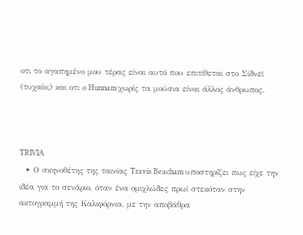οτι το αγαπημένο μου τέρας είναι αυτό που επιτίθεται στο Σίδνεϊ (τυχαίο;) και οτι o Hunnam χωρίς τα μούσια είναι άλλος άνθρωπος.



TRIVIA
  • Ο σκηνοθέτης της ταινίας Travis Beacham υποστηρίζει πως είχε την ιδέα για το σενάριο, όταν ένα ομιχλώδες πρωί στεκόταν στην ακτογραμμή της Καλιφόρνια, με την αποβάθρα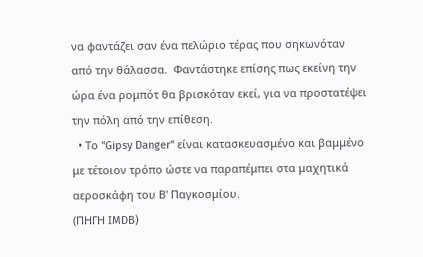να φαντάζει σαν ένα πελώριο τέρας που σηκωνόταν από την θάλασσα.  Φαντάστηκε επίσης πως εκείνη την ώρα ένα ρομπότ θα βρισκόταν εκεί, για να προστατέψει την πόλη από την επίθεση.
  • Το "Gipsy Danger" είναι κατασκευασμένο και βαμμένο με τέτοιον τρόπο ώστε να παραπέμπει στα μαχητικά αεροσκάφη του Β' Παγκοσμίου.
(ΠΗΓΗ ΙMDB)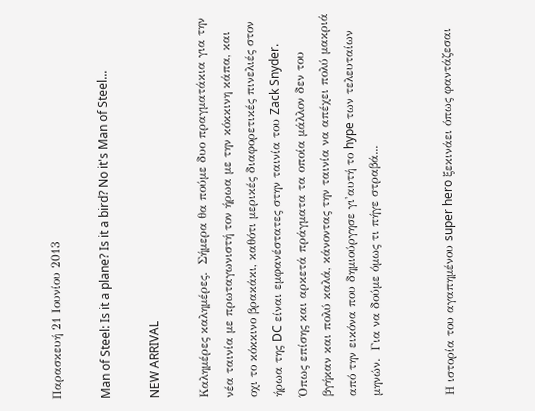Παρασκευή 21 Ιουνίου 2013

Man of Steel: Is it a plane? Is it a bird? No it's Man of Steel...

NEW ARRIVAL

Καλημέρες καλημέρες.  Σήμερα θα πούμε δυο πραγματάκια για την νέα ταινία με πρωταγωνιστή τον ήρωα με την κόκκινη κάπα, και οχι το κόκκινο βρακάκι, καθότι μερικές διαφορετικές πινελιές στον ήρωα της DC είναι εμφανέστατες στην ταινία του Zack Snyder.  Όπως επίσης και αρκετά πράγματα τα οποία μάλλον δεν του βγήκαν και πολύ καλά, κάνοντας την ταινία να απέχει πολύ μακριά από την εικόνα που δημιούργησε γι'αυτή το hype των τελευταίων μηνών.  Για να δούμε όμως τι πήγε στραβά...


Η ιστορία του αγαπημένου super hero ξεκινάει όπως φαντάζεσαι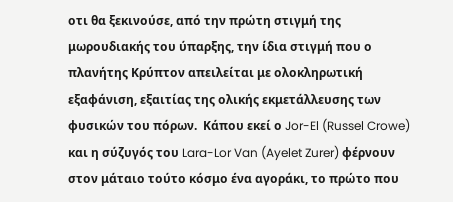οτι θα ξεκινούσε, από την πρώτη στιγμή της μωρουδιακής του ύπαρξης, την ίδια στιγμή που ο πλανήτης Κρύπτον απειλείται με ολοκληρωτική εξαφάνιση, εξαιτίας της ολικής εκμετάλλευσης των φυσικών του πόρων.  Κάπου εκεί ο Jor-El (Russel Crowe) και η σύζυγός του Lara-Lor Van (Ayelet Zurer) φέρνουν στον μάταιο τούτο κόσμο ένα αγοράκι, το πρώτο που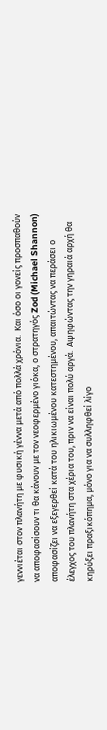γεννιέται στον πλανήτη με φυσική γέννα μετά από πολλά χρόνια.  Και όσο οι γονείς προσπαθούν να αποφασίσουν τι θα κάνουν με τον νεοφερμένο γιόκα, ο στρατηγός Zod (Michael Shannon) αποφασίζει να εξεγερθεί κατά του ηλικιωμένου κατεστημένου, απαιτώντας να περάσει ο έλεγχος του πλανήτη στα χέρια του, πριν να είναι πολύ αργά.  Αψηφώντας την γηραιά αρχή θα κηρύξει πραξικόπημα, μόνο για να συλληφθεί λίγο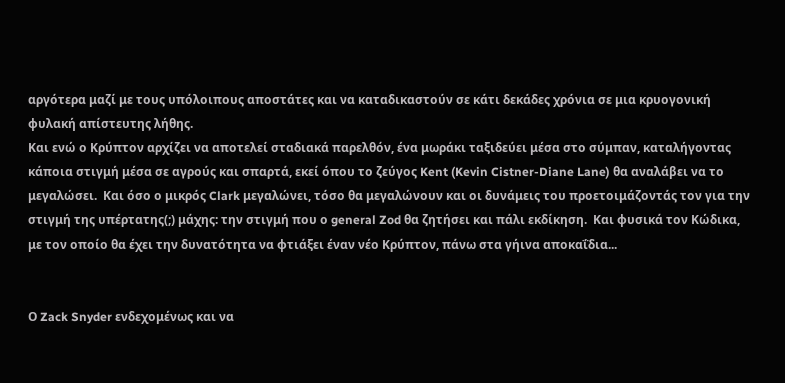αργότερα μαζί με τους υπόλοιπους αποστάτες και να καταδικαστούν σε κάτι δεκάδες χρόνια σε μια κρυογονική φυλακή απίστευτης λήθης.
Και ενώ ο Κρύπτον αρχίζει να αποτελεί σταδιακά παρελθόν, ένα μωράκι ταξιδεύει μέσα στο σύμπαν, καταλήγοντας κάποια στιγμή μέσα σε αγρούς και σπαρτά, εκεί όπου το ζεύγος Kent (Kevin Cistner-Diane Lane) θα αναλάβει να το μεγαλώσει.  Και όσο ο μικρός Clark μεγαλώνει, τόσο θα μεγαλώνουν και οι δυνάμεις του προετοιμάζοντάς τον για την στιγμή της υπέρτατης(;) μάχης: την στιγμή που ο general Zod θα ζητήσει και πάλι εκδίκηση.  Και φυσικά τον Κώδικα, με τον οποίο θα έχει την δυνατότητα να φτιάξει έναν νέο Κρύπτον, πάνω στα γήινα αποκαΐδια...


Ο Zack Snyder ενδεχομένως και να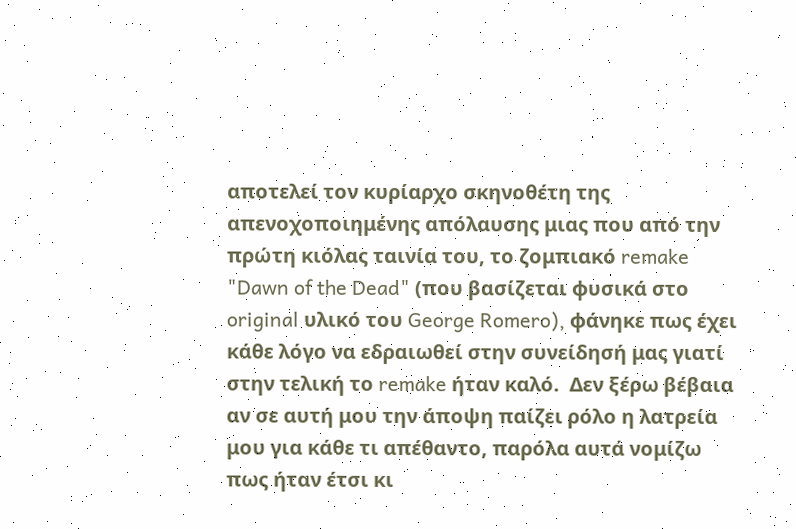αποτελεί τον κυρίαρχο σκηνοθέτη της απενοχοποιημένης απόλαυσης μιας που από την πρώτη κιόλας ταινία του, το ζομπιακό remake "Dawn of the Dead" (που βασίζεται φυσικά στο original υλικό του George Romero), φάνηκε πως έχει κάθε λόγο να εδραιωθεί στην συνείδησή μας γιατί στην τελική το remake ήταν καλό.  Δεν ξέρω βέβαια αν σε αυτή μου την άποψη παίζει ρόλο η λατρεία μου για κάθε τι απέθαντο, παρόλα αυτά νομίζω πως ήταν έτσι κι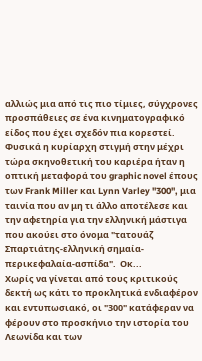αλλιώς μια από τις πιο τίμιες, σύγχρονες προσπάθειες σε ένα κινηματογραφικό είδος που έχει σχεδόν πια κορεστεί.
Φυσικά η κυρίαρχη στιγμή στην μέχρι τώρα σκηνοθετική του καριέρα ήταν η οπτική μεταφορά του graphic novel έπους των Frank Miller και Lynn Varley "300", μια ταινία που αν μη τι άλλο αποτέλεσε και την αφετηρία για την ελληνική μάστιγα που ακούει στο όνομα "τατουάζ Σπαρτιάτης-ελληνική σημαία-περικεφαλαία-ασπίδα".  Οκ...
Χωρίς να γίνεται από τους κριτικούς δεκτή ως κάτι το προκλητικά ενδιαφέρον και εντυπωσιακό, οι "300" κατάφεραν να φέρουν στο προσκήνιο την ιστορία του Λεωνίδα και των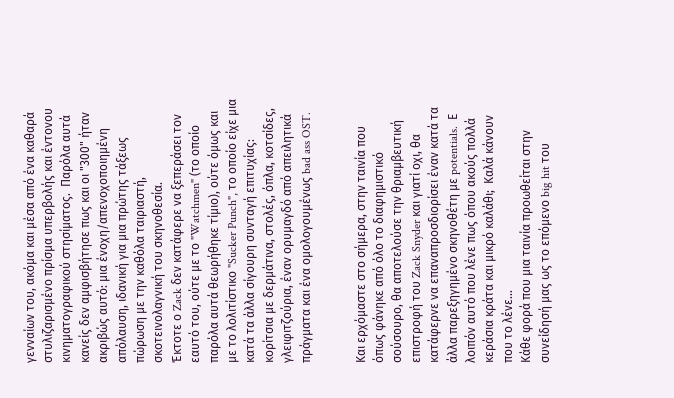γενναίων του, ακόμα και μέσα από ένα καθαρά στυλιζαρισμένο πρίσμα υπερβολής και έντονου κινηματογραφικού στησίματος.  Παρόλα αυτά κανείς δεν αμφισβήτησε πως και οι "300" ήταν ακριβώς αυτό: μια ένοχη/απενοχοποιημένη απόλαυση, ιδανική για μια πρώτης τάξεως πώρωση με την καθόλα ταιριαστή, σκοτεινολαγνική του σκηνοθεσία.
Έκτοτε ο Zack δεν κατάφερε να ξεπεράσει τον εαυτό του, ούτε με το "Watchmen" (το οποίο παρόλα αυτά θεωρήθηκε τίμιο), ούτε όμως και με το λολιτίστικο "Sucker Punch", το οποίο είχε μια κατά τα άλλα σίγουρη συνταγή επιτυχίας: κορίτσια με δερμάτινα, στολές, όπλα, κοτσίδες, γλειφιτζούρια, έναν ορυμαγδό από απειλητικά πράγματα και ένα ομολογουμένως bad ass OST.


Και ερχόμαστε στο σήμερα, στην ταινία που όπως φάνηκε από όλο το διαφημιστικό σούσουρο, θα αποτελούσε την θριαμβευτική επιστροφή του Zack Snyder και γιατί οχι, θα κατάφερνε να επαναπροσδιορίσει έναν κατά τα άλλα παρεξηγημένο σκηνοθέτη με potentials.  Ε λοιπόν αυτό που λένε πως όπου ακούς πολλά κεράσια κράτα και μικρό καλάθι;  Καλά κάνουν που το λένε...
Κάθε φορά που μια ταινία προωθείται στην συνείδησή μας ως το επόμενο big hit του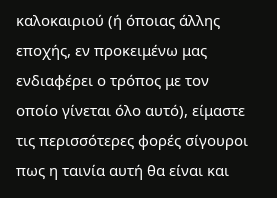καλοκαιριού (ή όποιας άλλης εποχής, εν προκειμένω μας ενδιαφέρει ο τρόπος με τον οποίο γίνεται όλο αυτό), είμαστε τις περισσότερες φορές σίγουροι πως η ταινία αυτή θα είναι και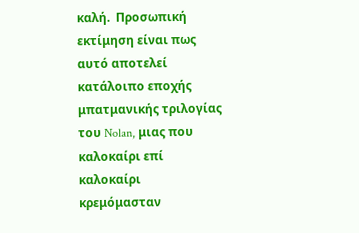καλή.  Προσωπική εκτίμηση είναι πως αυτό αποτελεί κατάλοιπο εποχής μπατμανικής τριλογίας του Nolan, μιας που καλοκαίρι επί καλοκαίρι κρεμόμασταν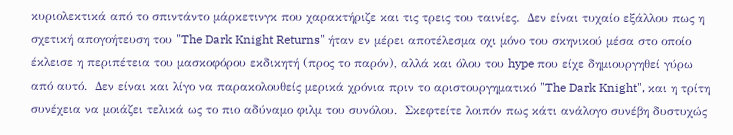κυριολεκτικά από το σπιντάντο μάρκετινγκ που χαρακτήριζε και τις τρεις του ταινίες.  Δεν είναι τυχαίο εξάλλου πως η σχετική απογοήτευση του "The Dark Knight Returns" ήταν εν μέρει αποτέλεσμα οχι μόνο του σκηνικού μέσα στο οποίο έκλεισε η περιπέτεια του μασκοφόρου εκδικητή (προς το παρόν), αλλά και όλου του hype που είχε δημιουργηθεί γύρω από αυτό.  Δεν είναι και λίγο να παρακολουθείς μερικά χρόνια πριν το αριστουργηματικό "The Dark Knight", και η τρίτη συνέχεια να μοιάζει τελικά ως το πιο αδύναμο φιλμ του συνόλου.  Σκεφτείτε λοιπόν πως κάτι ανάλογο συνέβη δυστυχώς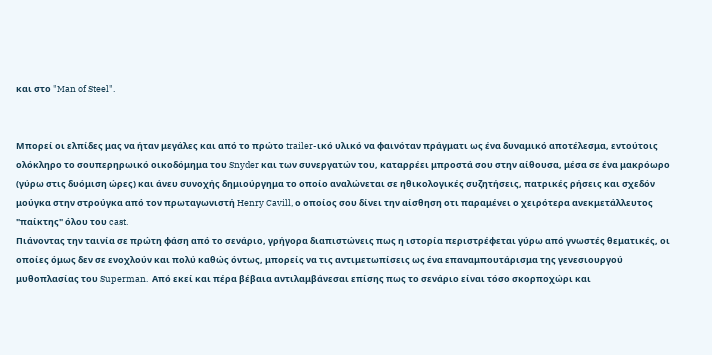και στο "Man of Steel".


Μπορεί οι ελπίδες μας να ήταν μεγάλες και από το πρώτο trailer-ικό υλικό να φαινόταν πράγματι ως ένα δυναμικό αποτέλεσμα, εντούτοις ολόκληρο το σουπερηρωικό οικοδόμημα του Snyder και των συνεργατών του, καταρρέει μπροστά σου στην αίθουσα, μέσα σε ένα μακρόωρο (γύρω στις δυόμιση ώρες) και άνευ συνοχής δημιούργημα το οποίο αναλώνεται σε ηθικολογικές συζητήσεις, πατρικές ρήσεις και σχεδόν μούγκα στην στρούγκα από τον πρωταγωνιστή Henry Cavill, ο οποίος σου δίνει την αίσθηση οτι παραμένει ο χειρότερα ανεκμετάλλευτος "παίκτης" όλου του cast.
Πιάνοντας την ταινία σε πρώτη φάση από το σενάριο, γρήγορα διαπιστώνεις πως η ιστορία περιστρέφεται γύρω από γνωστές θεματικές, οι οποίες όμως δεν σε ενοχλούν και πολύ καθώς όντως, μπορείς να τις αντιμετωπίσεις ως ένα επαναμπουτάρισμα της γενεσιουργού μυθοπλασίας του Superman.  Από εκεί και πέρα βέβαια αντιλαμβάνεσαι επίσης πως το σενάριο είναι τόσο σκορποχώρι και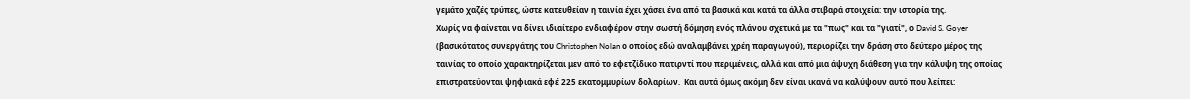γεμάτο χαζές τρύπες, ώστε κατευθείαν η ταινία έχει χάσει ένα από τα βασικά και κατά τα άλλα στιβαρά στοιχεία: την ιστορία της.
Χωρίς να φαίνεται να δίνει ιδιαίτερο ενδιαφέρον στην σωστή δόμηση ενός πλάνου σχετικά με τα "πως" και τα "γιατί", ο David S. Goyer (βασικότατος συνεργάτης του Christophen Nolan ο οποίος εδώ αναλαμβάνει χρέη παραγωγού), περιορίζει την δράση στο δεύτερο μέρος της ταινίας το οποίο χαρακτηρίζεται μεν από το εφετζίδικο πατιρντί που περιμένεις, αλλά και από μια άψυχη διάθεση για την κάλυψη της οποίας επιστρατεύονται ψηφιακά εφέ 225 εκατομμυρίων δολαρίων.  Και αυτά όμως ακόμη δεν είναι ικανά να καλύψουν αυτό που λείπει: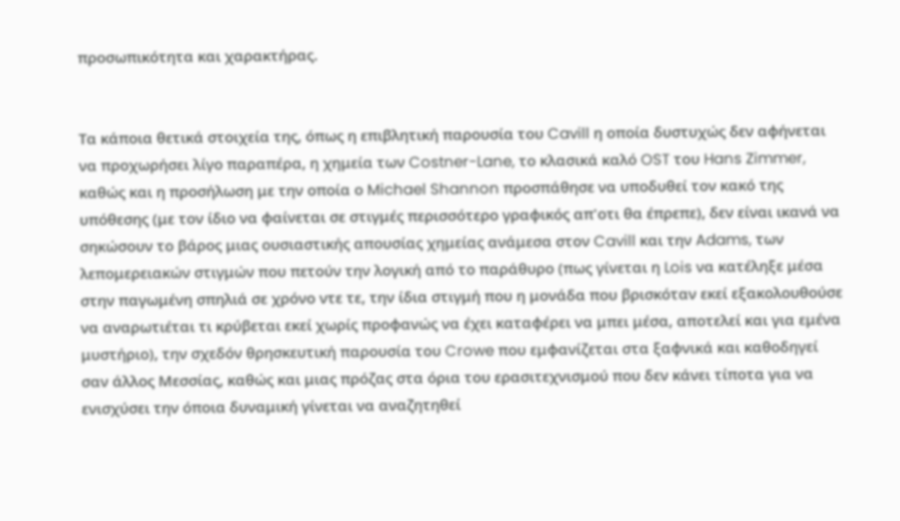προσωπικότητα και χαρακτήρας.


Τα κάποια θετικά στοιχεία της, όπως η επιβλητική παρουσία του Cavill η οποία δυστυχώς δεν αφήνεται να προχωρήσει λίγο παραπέρα, η χημεία των Costner-Lane, το κλασικά καλό OST του Hans Zimmer, καθώς και η προσήλωση με την οποία ο Michael Shannon προσπάθησε να υποδυθεί τον κακό της υπόθεσης (με τον ίδιο να φαίνεται σε στιγμές περισσότερο γραφικός απ'οτι θα έπρεπε), δεν είναι ικανά να σηκώσουν το βάρος μιας ουσιαστικής απουσίας χημείας ανάμεσα στον Cavill και την Adams, των λεπομερειακών στιγμών που πετούν την λογική από το παράθυρο (πως γίνεται η Lois να κατέληξε μέσα στην παγωμένη σπηλιά σε χρόνο ντε τε, την ίδια στιγμή που η μονάδα που βρισκόταν εκεί εξακολουθούσε να αναρωτιέται τι κρύβεται εκεί χωρίς προφανώς να έχει καταφέρει να μπει μέσα, αποτελεί και για εμένα μυστήριο), την σχεδόν θρησκευτική παρουσία του Crowe που εμφανίζεται στα ξαφνικά και καθοδηγεί σαν άλλος Μεσσίας, καθώς και μιας πρόζας στα όρια του ερασιτεχνισμού που δεν κάνει τίποτα για να ενισχύσει την όποια δυναμική γίνεται να αναζητηθεί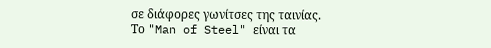σε διάφορες γωνίτσες της ταινίας.
Το "Man of Steel" είναι τα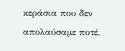κεράσια που δεν απολαύσαμε ποτέ,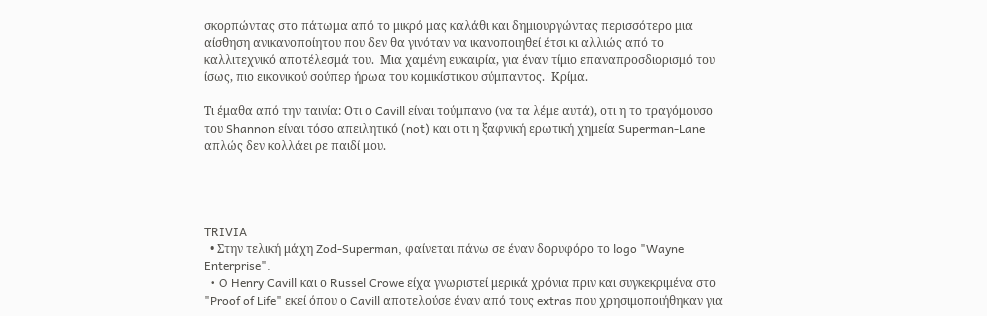σκορπώντας στο πάτωμα από το μικρό μας καλάθι και δημιουργώντας περισσότερο μια αίσθηση ανικανοποίητου που δεν θα γινόταν να ικανοποιηθεί έτσι κι αλλιώς από το καλλιτεχνικό αποτέλεσμά του.  Μια χαμένη ευκαιρία, για έναν τίμιο επαναπροσδιορισμό του ίσως, πιο εικονικού σούπερ ήρωα του κομικίστικου σύμπαντος.  Κρίμα.

Τι έμαθα από την ταινία: Οτι ο Cavill είναι τούμπανο (να τα λέμε αυτά), οτι η το τραγόμουσο του Shannon είναι τόσο απειλητικό (not) και οτι η ξαφνική ερωτική χημεία Superman-Lane απλώς δεν κολλάει ρε παιδί μου.




TRIVIA
  • Στην τελική μάχη Zod-Superman, φαίνεται πάνω σε έναν δορυφόρο το logo "Wayne Enterprise".
  • O Henry Cavill και ο Russel Crowe είχα γνωριστεί μερικά χρόνια πριν και συγκεκριμένα στο "Proof of Life" εκεί όπου ο Cavill αποτελούσε έναν από τους extras που χρησιμοποιήθηκαν για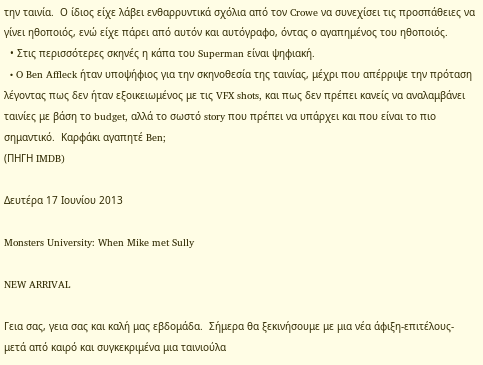την ταινία.  Ο ίδιος είχε λάβει ενθαρρυντικά σχόλια από τον Crowe να συνεχίσει τις προσπάθειες να γίνει ηθοποιός, ενώ είχε πάρει από αυτόν και αυτόγραφο, όντας ο αγαπημένος του ηθοποιός.
  • Στις περισσότερες σκηνές η κάπα του Superman είναι ψηφιακή.
  • O Ben Affleck ήταν υποψήφιος για την σκηνοθεσία της ταινίας, μέχρι που απέρριψε την πρόταση λέγοντας πως δεν ήταν εξοικειωμένος με τις VFX shots, και πως δεν πρέπει κανείς να αναλαμβάνει ταινίες με βάση το budget, αλλά το σωστό story που πρέπει να υπάρχει και που είναι το πιο σημαντικό.  Καρφάκι αγαπητέ Ben;
(ΠΗΓΗ IMDB)

Δευτέρα 17 Ιουνίου 2013

Monsters University: When Mike met Sully

NEW ARRIVAL

Γεια σας, γεια σας και καλή μας εβδομάδα.  Σήμερα θα ξεκινήσουμε με μια νέα άφιξη-επιτέλους-μετά από καιρό και συγκεκριμένα μια ταινιούλα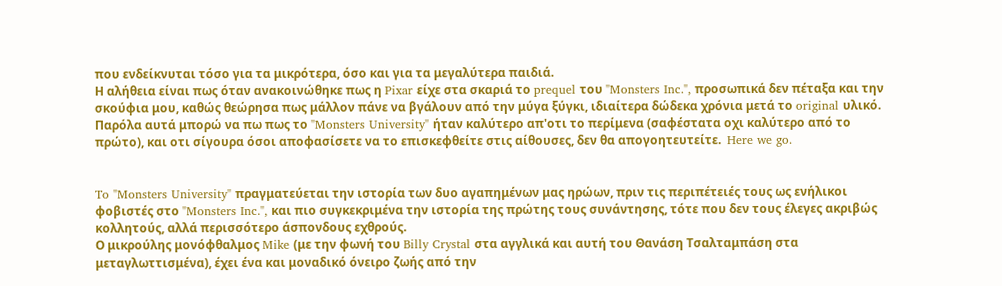που ενδείκνυται τόσο για τα μικρότερα, όσο και για τα μεγαλύτερα παιδιά.
Η αλήθεια είναι πως όταν ανακοινώθηκε πως η Pixar είχε στα σκαριά το prequel του "Monsters Inc.", προσωπικά δεν πέταξα και την σκούφια μου, καθώς θεώρησα πως μάλλον πάνε να βγάλουν από την μύγα ξύγκι, ιδιαίτερα δώδεκα χρόνια μετά το original υλικό.  Παρόλα αυτά μπορώ να πω πως το "Monsters University" ήταν καλύτερο απ'οτι το περίμενα (σαφέστατα οχι καλύτερο από το πρώτο), και οτι σίγουρα όσοι αποφασίσετε να το επισκεφθείτε στις αίθουσες, δεν θα απογοητευτείτε.  Here we go.


To "Monsters University" πραγματεύεται την ιστορία των δυο αγαπημένων μας ηρώων, πριν τις περιπέτειές τους ως ενήλικοι φοβιστές στο "Monsters Inc.", και πιο συγκεκριμένα την ιστορία της πρώτης τους συνάντησης, τότε που δεν τους έλεγες ακριβώς κολλητούς, αλλά περισσότερο άσπονδους εχθρούς.
Ο μικρούλης μονόφθαλμος Mike (με την φωνή του Billy Crystal στα αγγλικά και αυτή του Θανάση Τσαλταμπάση στα μεταγλωττισμένα), έχει ένα και μοναδικό όνειρο ζωής από την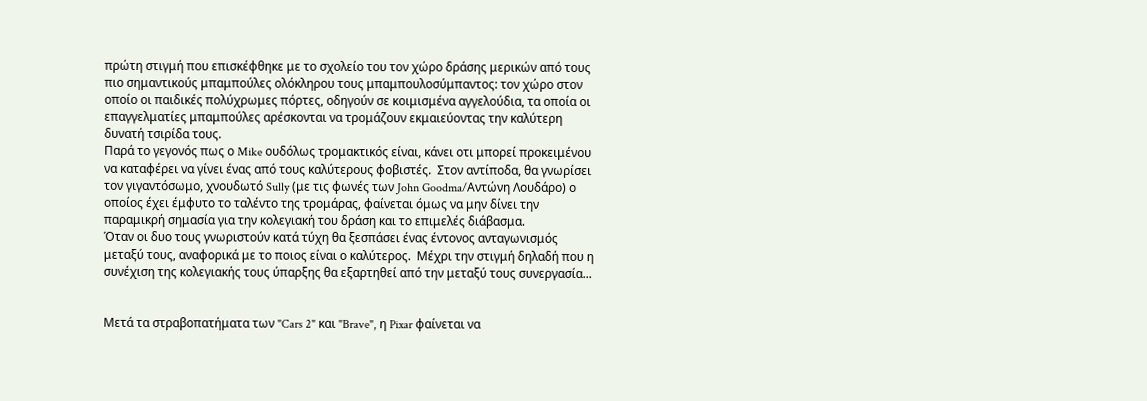πρώτη στιγμή που επισκέφθηκε με το σχολείο του τον χώρο δράσης μερικών από τους πιο σημαντικούς μπαμπούλες ολόκληρου τους μπαμπουλοσύμπαντος: τον χώρο στον οποίο οι παιδικές πολύχρωμες πόρτες, οδηγούν σε κοιμισμένα αγγελούδια, τα οποία οι επαγγελματίες μπαμπούλες αρέσκονται να τρομάζουν εκμαιεύοντας την καλύτερη δυνατή τσιρίδα τους.
Παρά το γεγονός πως ο Mike ουδόλως τρομακτικός είναι, κάνει οτι μπορεί προκειμένου να καταφέρει να γίνει ένας από τους καλύτερους φοβιστές.  Στον αντίποδα, θα γνωρίσει τον γιγαντόσωμο, χνουδωτό Sully (με τις φωνές των John Goodma/Αντώνη Λουδάρο) ο οποίος έχει έμφυτο το ταλέντο της τρομάρας, φαίνεται όμως να μην δίνει την παραμικρή σημασία για την κολεγιακή του δράση και το επιμελές διάβασμα.
Όταν οι δυο τους γνωριστούν κατά τύχη θα ξεσπάσει ένας έντονος ανταγωνισμός μεταξύ τους, αναφορικά με το ποιος είναι ο καλύτερος.  Μέχρι την στιγμή δηλαδή που η συνέχιση της κολεγιακής τους ύπαρξης θα εξαρτηθεί από την μεταξύ τους συνεργασία...


Μετά τα στραβοπατήματα των "Cars 2" και "Brave", η Pixar φαίνεται να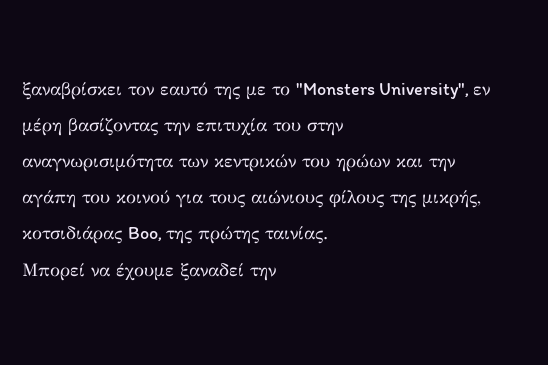ξαναβρίσκει τον εαυτό της με το "Monsters University", εν μέρη βασίζοντας την επιτυχία του στην αναγνωρισιμότητα των κεντρικών του ηρώων και την αγάπη του κοινού για τους αιώνιους φίλους της μικρής, κοτσιδιάρας Boo, της πρώτης ταινίας.
Μπορεί να έχουμε ξαναδεί την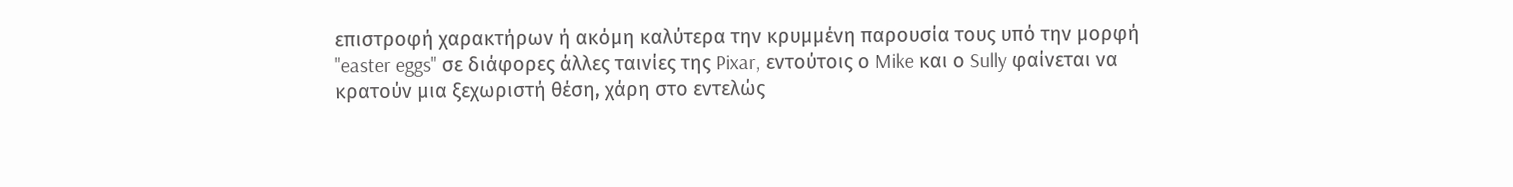επιστροφή χαρακτήρων ή ακόμη καλύτερα την κρυμμένη παρουσία τους υπό την μορφή "easter eggs" σε διάφορες άλλες ταινίες της Pixar, εντούτοις ο Mike και ο Sully φαίνεται να κρατούν μια ξεχωριστή θέση, χάρη στο εντελώς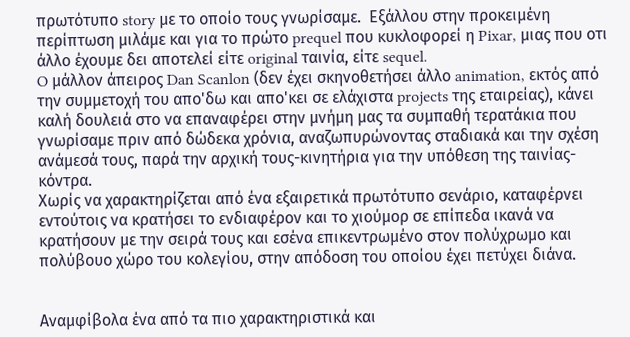πρωτότυπο story με το οποίο τους γνωρίσαμε.  Εξάλλου στην προκειμένη περίπτωση μιλάμε και για το πρώτο prequel που κυκλοφορεί η Pixar, μιας που οτι άλλο έχουμε δει αποτελεί είτε original ταινία, είτε sequel.
O μάλλον άπειρος Dan Scanlon (δεν έχει σκηνοθετήσει άλλο animation, εκτός από την συμμετοχή του απο'δω και απο'κει σε ελάχιστα projects της εταιρείας), κάνει καλή δουλειά στο να επαναφέρει στην μνήμη μας τα συμπαθή τερατάκια που γνωρίσαμε πριν από δώδεκα χρόνια, αναζωπυρώνοντας σταδιακά και την σχέση ανάμεσά τους, παρά την αρχική τους-κινητήρια για την υπόθεση της ταινίας-κόντρα.
Χωρίς να χαρακτηρίζεται από ένα εξαιρετικά πρωτότυπο σενάριο, καταφέρνει εντούτοις να κρατήσει το ενδιαφέρον και το χιούμορ σε επίπεδα ικανά να κρατήσουν με την σειρά τους και εσένα επικεντρωμένο στον πολύχρωμο και πολύβουο χώρο του κολεγίου, στην απόδοση του οποίου έχει πετύχει διάνα.


Αναμφίβολα ένα από τα πιο χαρακτηριστικά και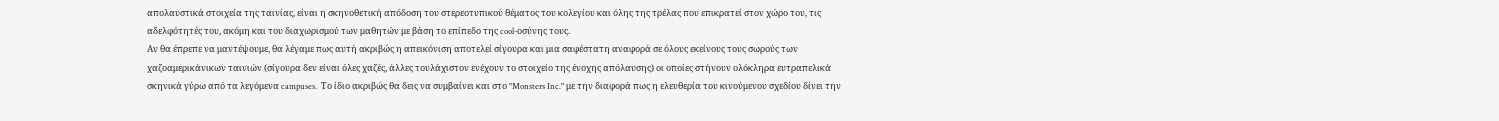απολαυστικά στοιχεία της ταινίας, είναι η σκηνοθετική απόδοση του στερεοτυπικού θέματος του κολεγίου και όλης της τρέλας που επικρατεί στον χώρο του, τις αδελφότητές του, ακόμη και του διαχωρισμού των μαθητών με βάση το επίπεδο της cool-οσύνης τους.
Αν θα έπρεπε να μαντέψουμε, θα λέγαμε πως αυτή ακριβώς η απεικόνιση αποτελεί σίγουρα και μια σαφέστατη αναφορά σε όλους εκείνους τους σωρούς των χαζοαμερικάνικων ταινιών (σίγουρα δεν είναι όλες χαζές, άλλες τουλάχιστον ενέχουν το στοιχείο της ένοχης απόλαυσης) οι οποίες στήνουν ολόκληρα ευτραπελικά σκηνικά γύρω από τα λεγόμενα campuses.  Το ίδιο ακριβώς θα δεις να συμβαίνει και στο "Monsters Inc." με την διαφορά πως η ελευθερία του κινούμενου σχεδίου δίνει την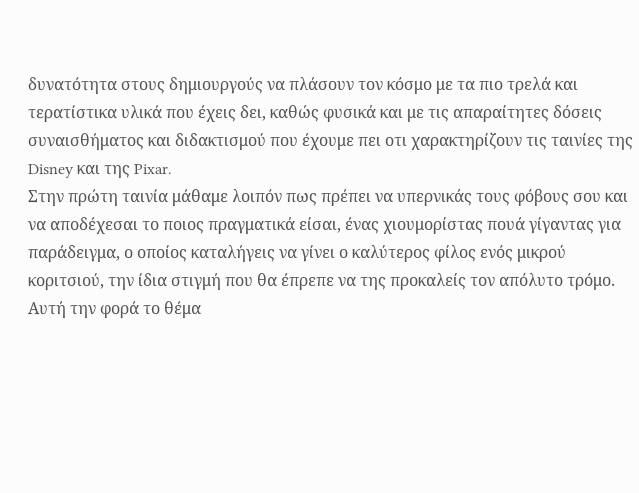δυνατότητα στους δημιουργούς να πλάσουν τον κόσμο με τα πιο τρελά και τερατίστικα υλικά που έχεις δει, καθώς φυσικά και με τις απαραίτητες δόσεις συναισθήματος και διδακτισμού που έχουμε πει οτι χαρακτηρίζουν τις ταινίες της Disney και της Pixar.
Στην πρώτη ταινία μάθαμε λοιπόν πως πρέπει να υπερνικάς τους φόβους σου και να αποδέχεσαι το ποιος πραγματικά είσαι, ένας χιουμορίστας πουά γίγαντας για παράδειγμα, ο οποίος καταλήγεις να γίνει ο καλύτερος φίλος ενός μικρού κοριτσιού, την ίδια στιγμή που θα έπρεπε να της προκαλείς τον απόλυτο τρόμο.  Αυτή την φορά το θέμα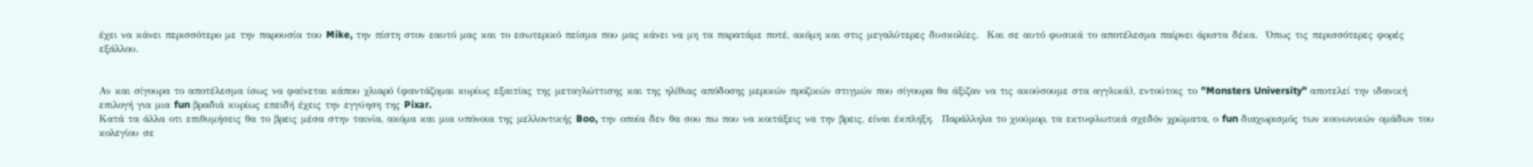έχει να κάνει περισσότερο με την παρουσία του Mike, την πίστη στον εαυτό μας και το εσωτερικό πείσμα που μας κάνει να μη τα παρατάμε ποτέ, ακόμη και στις μεγαλύτερες δυσκολίες.  Και σε αυτό φυσικά το αποτέλεσμα παίρνει άριστα δέκα.  Όπως τις περισσότερες φορές εξάλλου.


Αν και σίγουρα το αποτέλεσμα ίσως να φαίνεται κάπου χλιαρό (φαντάζομαι κυρίως εξαιτίας της μεταγλώττισης και της ηλίθιας απόδοσης μερικών προζικών στιγμών που σίγουρα θα άξιζαν να τις ακούσουμε στα αγγλικά), εντούτοις το "Monsters University" αποτελεί την ιδανική επιλογή για μια fun βραδιά κυρίως επειδή έχεις την εγγύηση της Pixar.
Κατά τα άλλα οτι επιθυμήσεις θα το βρεις μέσα στην ταινία, ακόμα και μια υπόνοια της μελλοντικής Boo, την οποία δεν θα σου πω που να κοιτάξεις να την βρεις, είναι έκπληξη.  Παράλληλα το χιούμορ, τα εκτυφλωτικά σχεδόν χρώματα, ο fun διαχωρισμός των κοινωνικών ομάδων του κολεγίου σε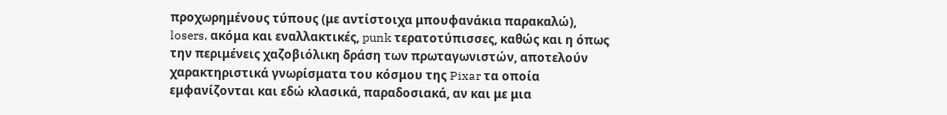προχωρημένους τύπους (με αντίστοιχα μπουφανάκια παρακαλώ), losers, ακόμα και εναλλακτικές, punk τερατοτύπισσες, καθώς και η όπως την περιμένεις χαζοβιόλικη δράση των πρωταγωνιστών, αποτελούν χαρακτηριστικά γνωρίσματα του κόσμου της Pixar τα οποία εμφανίζονται και εδώ κλασικά, παραδοσιακά, αν και με μια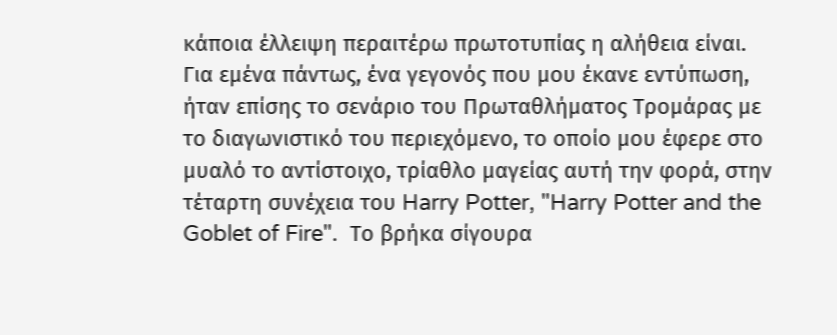κάποια έλλειψη περαιτέρω πρωτοτυπίας η αλήθεια είναι.
Για εμένα πάντως, ένα γεγονός που μου έκανε εντύπωση, ήταν επίσης το σενάριο του Πρωταθλήματος Τρομάρας με το διαγωνιστικό του περιεχόμενο, το οποίο μου έφερε στο μυαλό το αντίστοιχο, τρίαθλο μαγείας αυτή την φορά, στην τέταρτη συνέχεια του Harry Potter, "Harry Potter and the Goblet of Fire".  Το βρήκα σίγουρα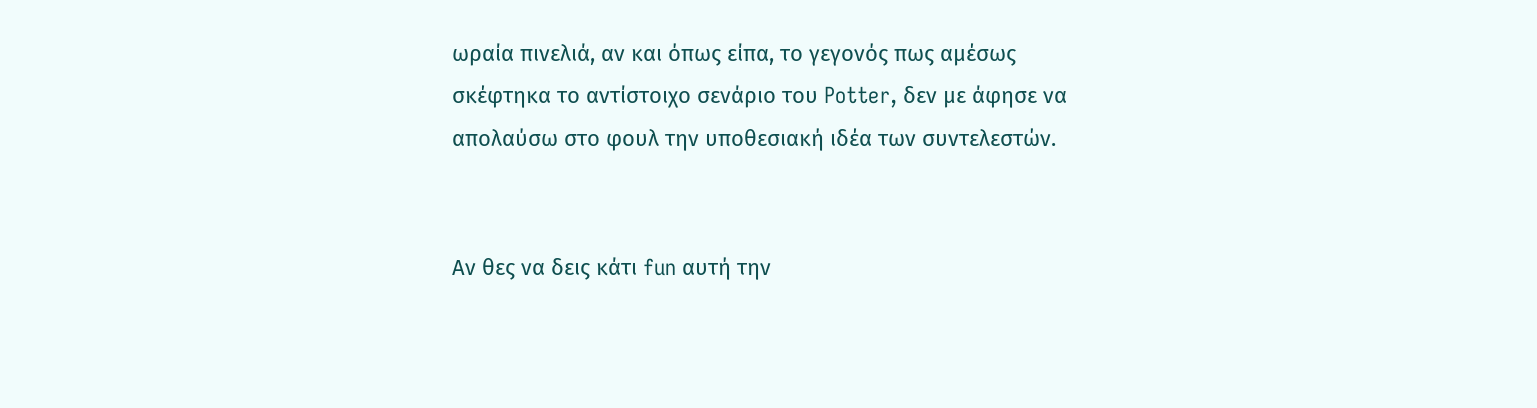ωραία πινελιά, αν και όπως είπα, το γεγονός πως αμέσως σκέφτηκα το αντίστοιχο σενάριο του Potter, δεν με άφησε να απολαύσω στο φουλ την υποθεσιακή ιδέα των συντελεστών.


Αν θες να δεις κάτι fun αυτή την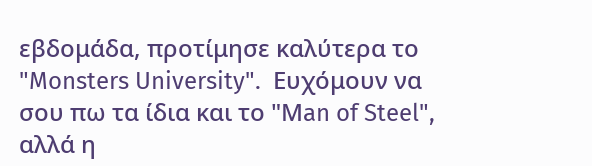εβδομάδα, προτίμησε καλύτερα το "Monsters University".  Ευχόμουν να σου πω τα ίδια και το "Μan of Steel", αλλά η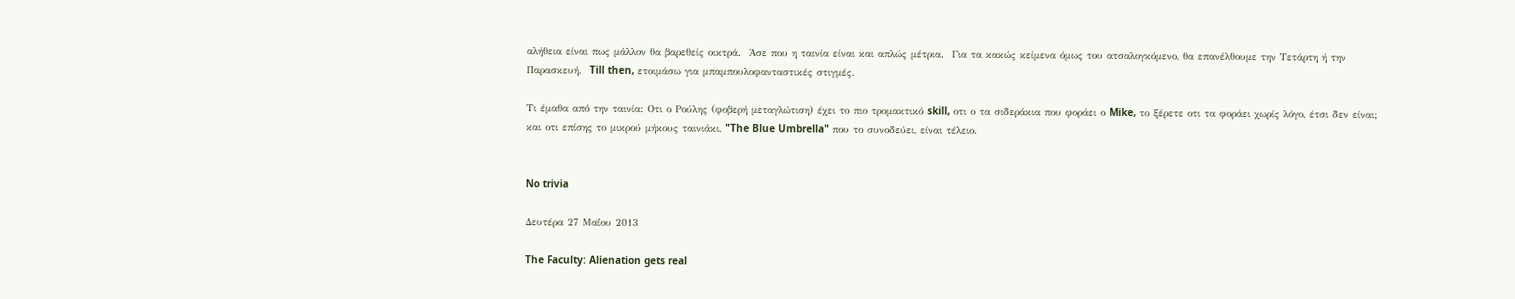αλήθεια είναι πως μάλλον θα βαρεθείς οικτρά.  Άσε που η ταινία είναι και απλώς μέτρια.  Για τα κακώς κείμενα όμως του ατσαλογκόμενο, θα επανέλθουμε την Τετάρτη ή την Παρασκευή.  Till then, ετοιμάσω για μπαμπουλοφανταστικές στιγμές.

Τι έμαθα από την ταινία: Οτι ο Ρούλης (φοβερή μεταγλώτιση) έχει το πιο τρομακτικό skill, οτι ο τα σιδεράκια που φοράει ο Mike, το ξέρετε οτι τα φοράει χωρίς λόγο, έτσι δεν είναι; και οτι επίσης το μικρού μήκους ταινιάκι, "The Blue Umbrella" που το συνοδεύει, είναι τέλειο.


No trivia

Δευτέρα 27 Μαΐου 2013

The Faculty: Alienation gets real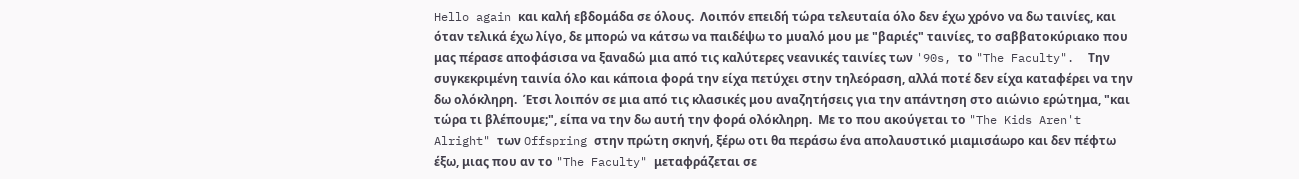Hello again και καλή εβδομάδα σε όλους.  Λοιπόν επειδή τώρα τελευταία όλο δεν έχω χρόνο να δω ταινίες, και όταν τελικά έχω λίγο, δε μπορώ να κάτσω να παιδέψω το μυαλό μου με "βαριές" ταινίες, το σαββατοκύριακο που μας πέρασε αποφάσισα να ξαναδώ μια από τις καλύτερες νεανικές ταινίες των '90s, το "The Faculty".  Την συγκεκριμένη ταινία όλο και κάποια φορά την είχα πετύχει στην τηλεόραση, αλλά ποτέ δεν είχα καταφέρει να την δω ολόκληρη.  Έτσι λοιπόν σε μια από τις κλασικές μου αναζητήσεις για την απάντηση στο αιώνιο ερώτημα, "και τώρα τι βλέπουμε;", είπα να την δω αυτή την φορά ολόκληρη.  Με το που ακούγεται το "The Kids Aren't Alright" των Offspring στην πρώτη σκηνή, ξέρω οτι θα περάσω ένα απολαυστικό μιαμισάωρο και δεν πέφτω έξω, μιας που αν το "The Faculty" μεταφράζεται σε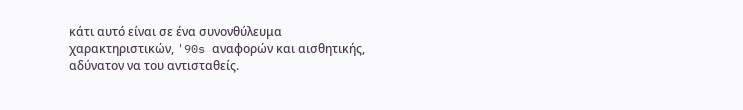κάτι αυτό είναι σε ένα συνονθύλευμα χαρακτηριστικών, '90s αναφορών και αισθητικής, αδύνατον να του αντισταθείς.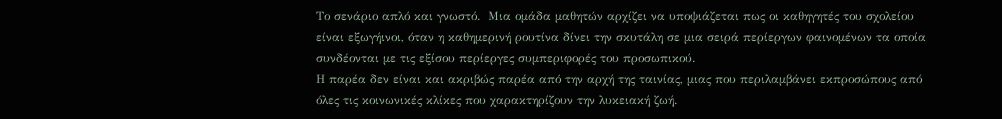Το σενάριο απλό και γνωστό.  Μια ομάδα μαθητών αρχίζει να υποψιάζεται πως οι καθηγητές του σχολείου είναι εξωγήινοι, όταν η καθημερινή ρουτίνα δίνει την σκυτάλη σε μια σειρά περίεργων φαινομένων τα οποία συνδέονται με τις εξίσου περίεργες συμπεριφορές του προσωπικού.
Η παρέα δεν είναι και ακριβώς παρέα από την αρχή της ταινίας, μιας που περιλαμβάνει εκπροσώπους από όλες τις κοινωνικές κλίκες που χαρακτηρίζουν την λυκειακή ζωή.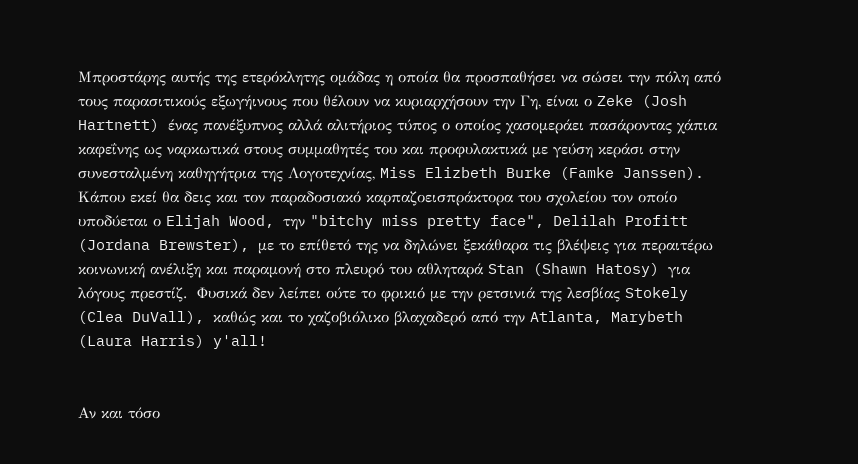Μπροστάρης αυτής της ετερόκλητης ομάδας η οποία θα προσπαθήσει να σώσει την πόλη από τους παρασιτικούς εξωγήινους που θέλουν να κυριαρχήσουν την Γη, είναι ο Zeke (Josh Hartnett) ένας πανέξυπνος αλλά αλιτήριος τύπος ο οποίος χασομεράει πασάροντας χάπια καφεΐνης ως ναρκωτικά στους συμμαθητές του και προφυλακτικά με γεύση κεράσι στην συνεσταλμένη καθηγήτρια της Λογοτεχνίας, Miss Elizbeth Burke (Famke Janssen).  Κάπου εκεί θα δεις και τον παραδοσιακό καρπαζοεισπράκτορα του σχολείου τον οποίο υποδύεται ο Elijah Wood, την "bitchy miss pretty face", Delilah Profitt (Jordana Brewster), με το επίθετό της να δηλώνει ξεκάθαρα τις βλέψεις για περαιτέρω κοινωνική ανέλιξη και παραμονή στο πλευρό του αθληταρά Stan (Shawn Hatosy) για λόγους πρεστίζ.  Φυσικά δεν λείπει ούτε το φρικιό με την ρετσινιά της λεσβίας Stokely (Clea DuVall), καθώς και το χαζοβιόλικο βλαχαδερό από την Atlanta, Marybeth (Laura Harris) y'all!


Αν και τόσο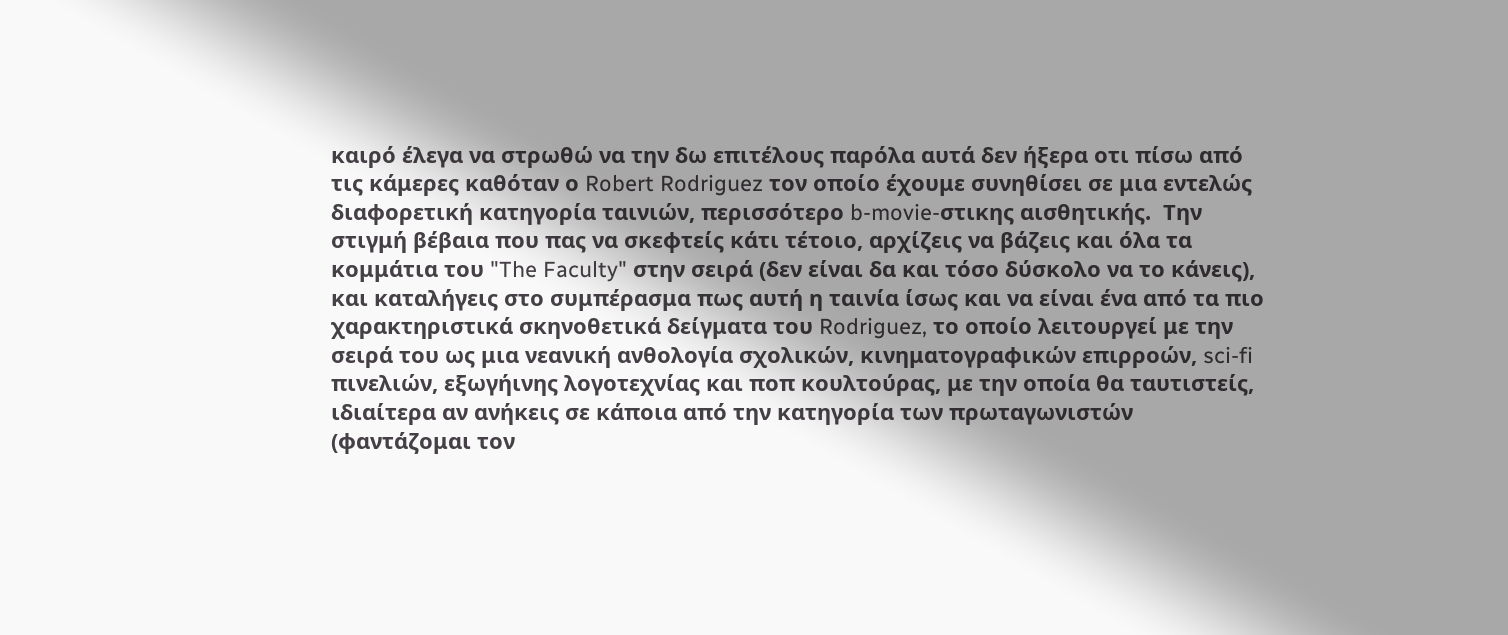καιρό έλεγα να στρωθώ να την δω επιτέλους παρόλα αυτά δεν ήξερα οτι πίσω από τις κάμερες καθόταν ο Robert Rodriguez τον οποίο έχουμε συνηθίσει σε μια εντελώς διαφορετική κατηγορία ταινιών, περισσότερο b-movie-στικης αισθητικής.  Την στιγμή βέβαια που πας να σκεφτείς κάτι τέτοιο, αρχίζεις να βάζεις και όλα τα κομμάτια του "The Faculty" στην σειρά (δεν είναι δα και τόσο δύσκολο να το κάνεις), και καταλήγεις στο συμπέρασμα πως αυτή η ταινία ίσως και να είναι ένα από τα πιο χαρακτηριστικά σκηνοθετικά δείγματα του Rodriguez, το οποίο λειτουργεί με την σειρά του ως μια νεανική ανθολογία σχολικών, κινηματογραφικών επιρροών, sci-fi πινελιών, εξωγήινης λογοτεχνίας και ποπ κουλτούρας, με την οποία θα ταυτιστείς, ιδιαίτερα αν ανήκεις σε κάποια από την κατηγορία των πρωταγωνιστών (φαντάζομαι τον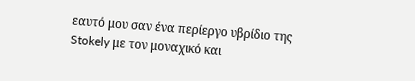εαυτό μου σαν ένα περίεργο υβρίδιο της Stokely με τον μοναχικό και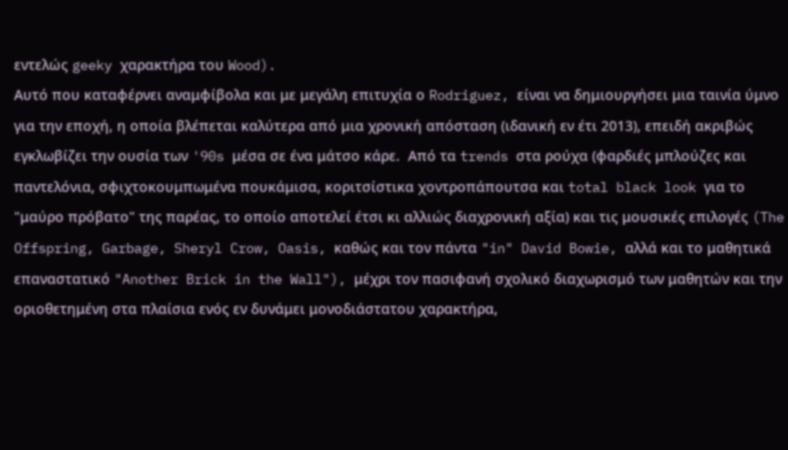εντελώς geeky χαρακτήρα του Wood).
Αυτό που καταφέρνει αναμφίβολα και με μεγάλη επιτυχία ο Rodriguez, είναι να δημιουργήσει μια ταινία ύμνο για την εποχή, η οποία βλέπεται καλύτερα από μια χρονική απόσταση (ιδανική εν έτι 2013), επειδή ακριβώς εγκλωβίζει την ουσία των '90s μέσα σε ένα μάτσο κάρε.  Από τα trends στα ρούχα (φαρδιές μπλούζες και παντελόνια, σφιχτοκουμπωμένα πουκάμισα, κοριτσίστικα χοντροπάπουτσα και total black look για το "μαύρο πρόβατο" της παρέας, το οποίο αποτελεί έτσι κι αλλιώς διαχρονική αξία) και τις μουσικές επιλογές (The Offspring, Garbage, Sheryl Crow, Oasis, καθώς και τον πάντα "in" David Bowie, αλλά και το μαθητικά επαναστατικό "Another Brick in the Wall"), μέχρι τον πασιφανή σχολικό διαχωρισμό των μαθητών και την οριοθετημένη στα πλαίσια ενός εν δυνάμει μονοδιάστατου χαρακτήρα,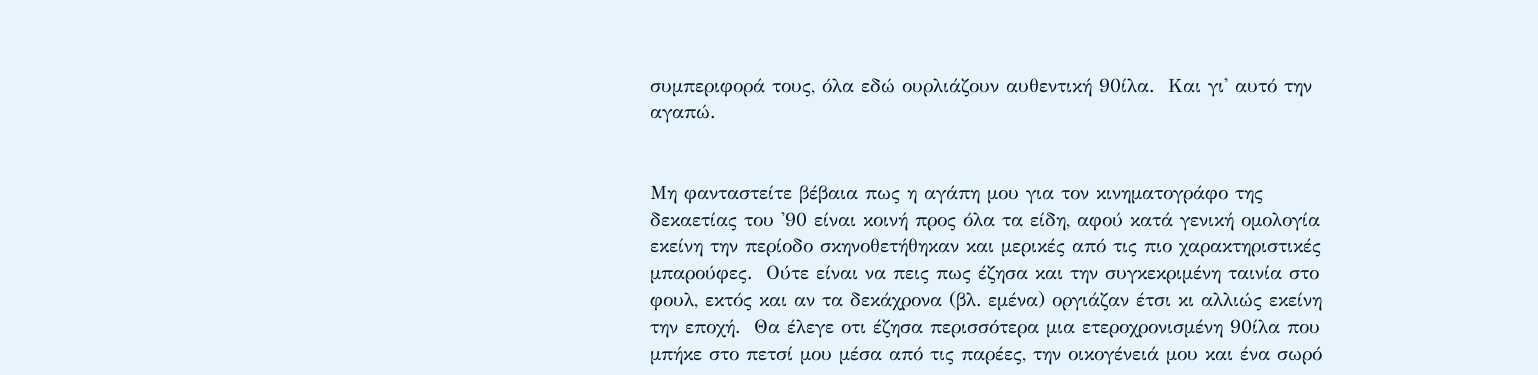συμπεριφορά τους, όλα εδώ ουρλιάζουν αυθεντική 90ίλα.  Και γι' αυτό την αγαπώ.


Μη φανταστείτε βέβαια πως η αγάπη μου για τον κινηματογράφο της δεκαετίας του '90 είναι κοινή προς όλα τα είδη, αφού κατά γενική ομολογία εκείνη την περίοδο σκηνοθετήθηκαν και μερικές από τις πιο χαρακτηριστικές μπαρούφες.  Ούτε είναι να πεις πως έζησα και την συγκεκριμένη ταινία στο φουλ, εκτός και αν τα δεκάχρονα (βλ. εμένα) οργιάζαν έτσι κι αλλιώς εκείνη την εποχή.  Θα έλεγε οτι έζησα περισσότερα μια ετεροχρονισμένη 90ίλα που μπήκε στο πετσί μου μέσα από τις παρέες, την οικογένειά μου και ένα σωρό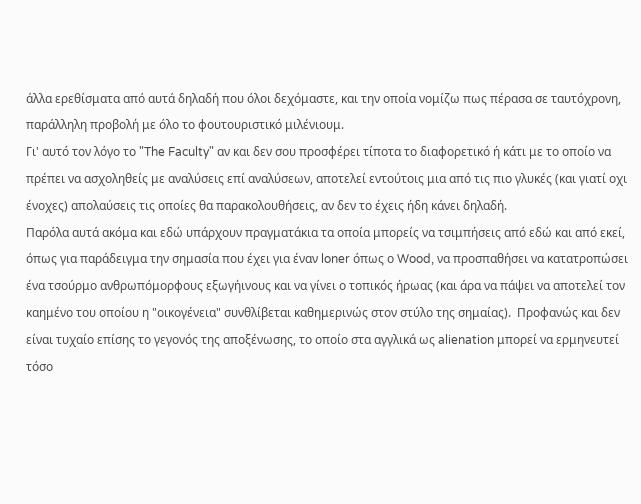άλλα ερεθίσματα από αυτά δηλαδή που όλοι δεχόμαστε, και την οποία νομίζω πως πέρασα σε ταυτόχρονη, παράλληλη προβολή με όλο το φουτουριστικό μιλένιουμ.
Γι' αυτό τον λόγο το "The Faculty" αν και δεν σου προσφέρει τίποτα το διαφορετικό ή κάτι με το οποίο να πρέπει να ασχοληθείς με αναλύσεις επί αναλύσεων, αποτελεί εντούτοις μια από τις πιο γλυκές (και γιατί οχι ένοχες) απολαύσεις τις οποίες θα παρακολουθήσεις, αν δεν το έχεις ήδη κάνει δηλαδή.
Παρόλα αυτά ακόμα και εδώ υπάρχουν πραγματάκια τα οποία μπορείς να τσιμπήσεις από εδώ και από εκεί, όπως για παράδειγμα την σημασία που έχει για έναν loner όπως ο Wood, να προσπαθήσει να κατατροπώσει ένα τσούρμο ανθρωπόμορφους εξωγήινους και να γίνει ο τοπικός ήρωας (και άρα να πάψει να αποτελεί τον καημένο του οποίου η "οικογένεια" συνθλίβεται καθημερινώς στον στύλο της σημαίας).  Προφανώς και δεν είναι τυχαίο επίσης το γεγονός της αποξένωσης, το οποίο στα αγγλικά ως alienation μπορεί να ερμηνευτεί τόσο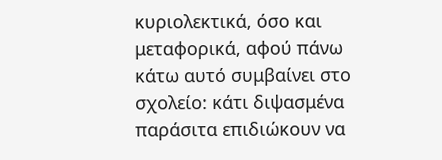κυριολεκτικά, όσο και μεταφορικά, αφού πάνω κάτω αυτό συμβαίνει στο σχολείο: κάτι διψασμένα παράσιτα επιδιώκουν να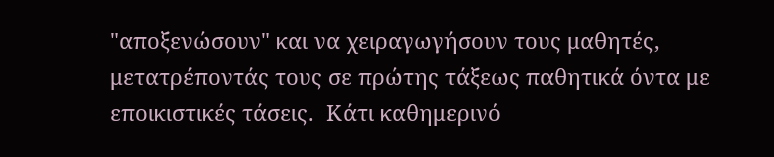"αποξενώσουν" και να χειραγωγήσουν τους μαθητές, μετατρέποντάς τους σε πρώτης τάξεως παθητικά όντα με εποικιστικές τάσεις.  Κάτι καθημερινό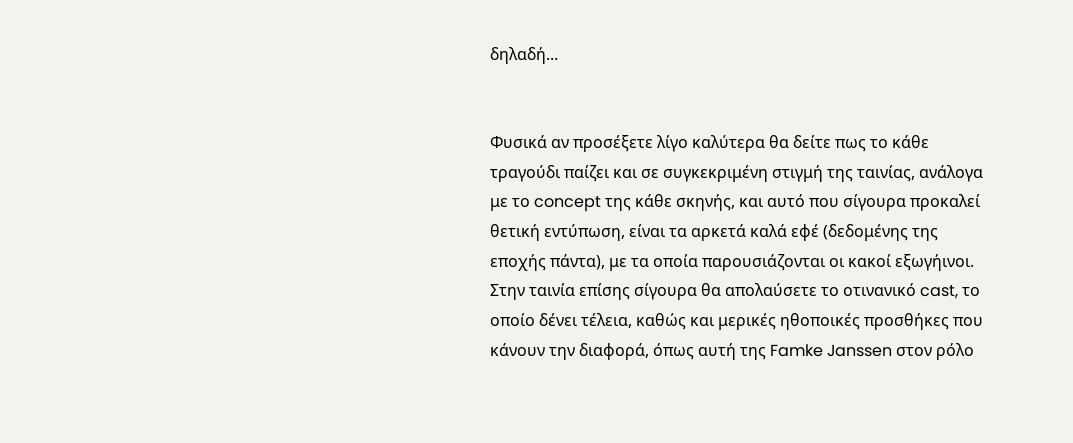δηλαδή...


Φυσικά αν προσέξετε λίγο καλύτερα θα δείτε πως το κάθε τραγούδι παίζει και σε συγκεκριμένη στιγμή της ταινίας, ανάλογα με το concept της κάθε σκηνής, και αυτό που σίγουρα προκαλεί θετική εντύπωση, είναι τα αρκετά καλά εφέ (δεδομένης της εποχής πάντα), με τα οποία παρουσιάζονται οι κακοί εξωγήινοι.
Στην ταινία επίσης σίγουρα θα απολαύσετε το οτινανικό cast, το οποίο δένει τέλεια, καθώς και μερικές ηθοποικές προσθήκες που κάνουν την διαφορά, όπως αυτή της Famke Janssen στον ρόλο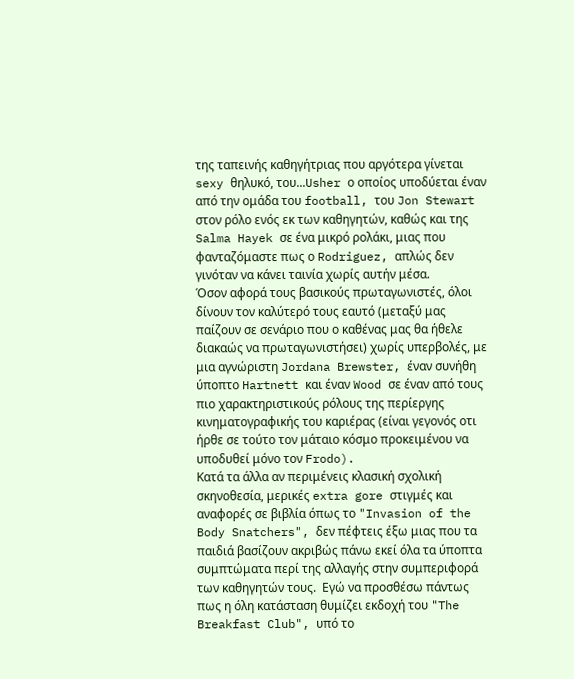της ταπεινής καθηγήτριας που αργότερα γίνεται sexy θηλυκό, του...Usher ο οποίος υποδύεται έναν από την ομάδα του football, του Jon Stewart στον ρόλο ενός εκ των καθηγητών, καθώς και της Salma Hayek σε ένα μικρό ρολάκι, μιας που φανταζόμαστε πως ο Rodriguez, απλώς δεν γινόταν να κάνει ταινία χωρίς αυτήν μέσα.
Όσον αφορά τους βασικούς πρωταγωνιστές, όλοι δίνουν τον καλύτερό τους εαυτό (μεταξύ μας παίζουν σε σενάριο που ο καθένας μας θα ήθελε διακαώς να πρωταγωνιστήσει) χωρίς υπερβολές, με μια αγνώριστη Jordana Brewster, έναν συνήθη ύποπτο Hartnett και έναν Wood σε έναν από τους πιο χαρακτηριστικούς ρόλους της περίεργης κινηματογραφικής του καριέρας (είναι γεγονός οτι ήρθε σε τούτο τον μάταιο κόσμο προκειμένου να υποδυθεί μόνο τον Frodo).
Κατά τα άλλα αν περιμένεις κλασική σχολική σκηνοθεσία, μερικές extra gore στιγμές και αναφορές σε βιβλία όπως το "Invasion of the Body Snatchers", δεν πέφτεις έξω μιας που τα παιδιά βασίζουν ακριβώς πάνω εκεί όλα τα ύποπτα συμπτώματα περί της αλλαγής στην συμπεριφορά των καθηγητών τους.  Εγώ να προσθέσω πάντως πως η όλη κατάσταση θυμίζει εκδοχή του "The Breakfast Club", υπό το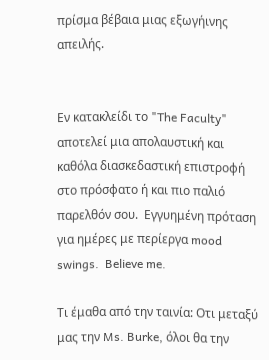πρίσμα βέβαια μιας εξωγήινης απειλής.


Εν κατακλείδι το "The Faculty" αποτελεί μια απολαυστική και καθόλα διασκεδαστική επιστροφή στο πρόσφατο ή και πιο παλιό παρελθόν σου.  Εγγυημένη πρόταση για ημέρες με περίεργα mood swings.  Believe me.

Τι έμαθα από την ταινία: Οτι μεταξύ μας την Ms. Burke, όλοι θα την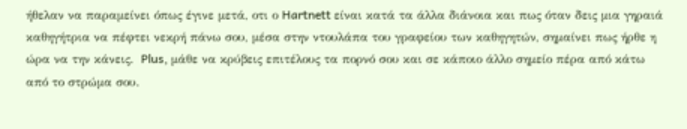ήθελαν να παραμείνει όπως έγινε μετά, οτι ο Hartnett είναι κατά τα άλλα διάνοια και πως όταν δεις μια γηραιά καθηγήτρια να πέφτει νεκρή πάνω σου, μέσα στην ντουλάπα του γραφείου των καθηγητών, σημαίνει πως ήρθε η ώρα να την κάνεις.  Plus, μάθε να κρύβεις επιτέλους τα πορνό σου και σε κάποιο άλλο σημείο πέρα από κάτω από το στρώμα σου.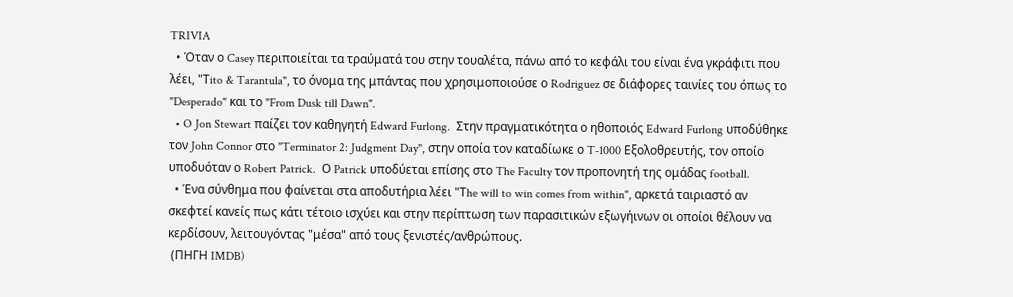TRIVIA
  • Όταν ο Casey περιποιείται τα τραύματά του στην τουαλέτα, πάνω από το κεφάλι του είναι ένα γκράφιτι που λέει, "Τito & Tarantula", το όνομα της μπάντας που χρησιμοποιούσε ο Rodriguez σε διάφορες ταινίες του όπως το "Desperado" και το "From Dusk till Dawn".
  • O Jon Stewart παίζει τον καθηγητή Edward Furlong.  Στην πραγματικότητα ο ηθοποιός Edward Furlong υποδύθηκε τον John Connor στο "Terminator 2: Judgment Day", στην οποία τον καταδίωκε ο T-1000 Εξολοθρευτής, τον οποίο υποδυόταν ο Robert Patrick.  Ο Patrick υποδύεται επίσης στο The Faculty τον προπονητή της ομάδας football.
  • Ένα σύνθημα που φαίνεται στα αποδυτήρια λέει "Τhe will to win comes from within", αρκετά ταιριαστό αν σκεφτεί κανείς πως κάτι τέτοιο ισχύει και στην περίπτωση των παρασιτικών εξωγήινων οι οποίοι θέλουν να κερδίσουν, λειτουγόντας "μέσα" από τους ξενιστές/ανθρώπους.
 (ΠΗΓΗ IMDB)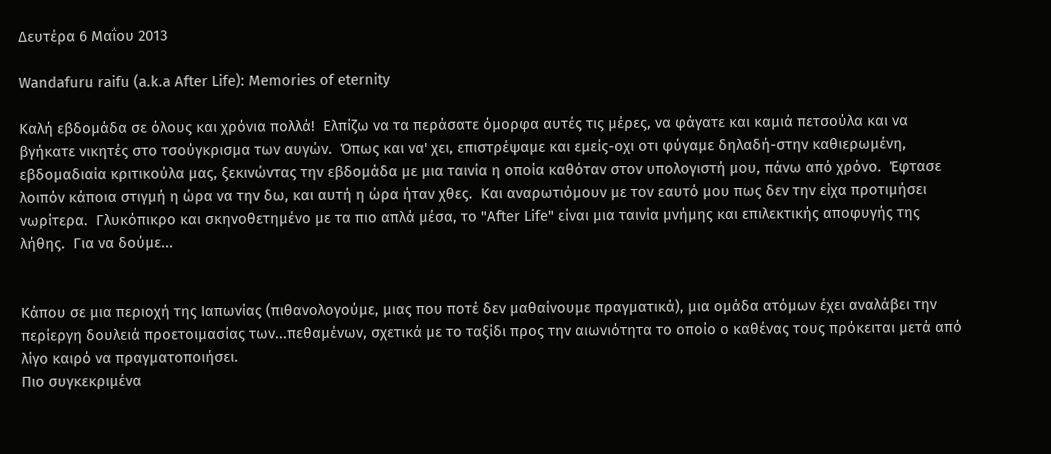Δευτέρα 6 Μαΐου 2013

Wandafuru raifu (a.k.a After Life): Memories of eternity

Καλή εβδομάδα σε όλους και χρόνια πολλά!  Ελπίζω να τα περάσατε όμορφα αυτές τις μέρες, να φάγατε και καμιά πετσούλα και να βγήκατε νικητές στο τσούγκρισμα των αυγών.  Όπως και να' χει, επιστρέψαμε και εμείς-οχι οτι φύγαμε δηλαδή-στην καθιερωμένη, εβδομαδιαία κριτικούλα μας, ξεκινώντας την εβδομάδα με μια ταινία η οποία καθόταν στον υπολογιστή μου, πάνω από χρόνο.  Έφτασε λοιπόν κάποια στιγμή η ώρα να την δω, και αυτή η ώρα ήταν χθες.  Και αναρωτιόμουν με τον εαυτό μου πως δεν την είχα προτιμήσει νωρίτερα.  Γλυκόπικρο και σκηνοθετημένο με τα πιο απλά μέσα, το "After Life" είναι μια ταινία μνήμης και επιλεκτικής αποφυγής της λήθης.  Για να δούμε...


Κάπου σε μια περιοχή της Ιαπωνίας (πιθανολογούμε, μιας που ποτέ δεν μαθαίνουμε πραγματικά), μια ομάδα ατόμων έχει αναλάβει την περίεργη δουλειά προετοιμασίας των...πεθαμένων, σχετικά με το ταξίδι προς την αιωνιότητα το οποίο ο καθένας τους πρόκειται μετά από λίγο καιρό να πραγματοποιήσει.
Πιο συγκεκριμένα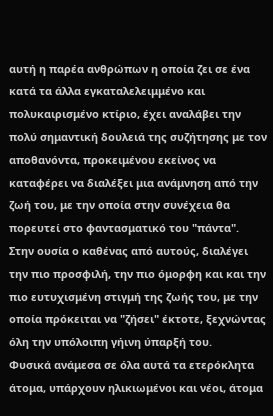αυτή η παρέα ανθρώπων η οποία ζει σε ένα κατά τα άλλα εγκαταλελειμμένο και πολυκαιρισμένο κτίριο, έχει αναλάβει την πολύ σημαντική δουλειά της συζήτησης με τον αποθανόντα, προκειμένου εκείνος να καταφέρει να διαλέξει μια ανάμνηση από την ζωή του, με την οποία στην συνέχεια θα πορευτεί στο φαντασματικό του "πάντα".  Στην ουσία ο καθένας από αυτούς, διαλέγει την πιο προσφιλή, την πιο όμορφη και και την πιο ευτυχισμένη στιγμή της ζωής του, με την οποία πρόκειται να "ζήσει" έκτοτε, ξεχνώντας όλη την υπόλοιπη γήινη ύπαρξή του.
Φυσικά ανάμεσα σε όλα αυτά τα ετερόκλητα άτομα, υπάρχουν ηλικιωμένοι και νέοι, άτομα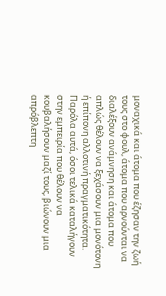μοναχικά και άτομα που έζησαν την ζωή τους στο φουλ, άτομα που αρνούνται να διαλέξουν ανάμνηση και άτομα που απλώς θέλουν να ξεχάσουν μια μονότονη ή επίπονη αλλοτινή πραγματικότητα.  Παρόλα αυτά, όσοι τελικά καταλήγουν στην εμπειρία που θέλουν να κουβαλήσουν μαζί τους, βιώνουν μια απρόβλεπτη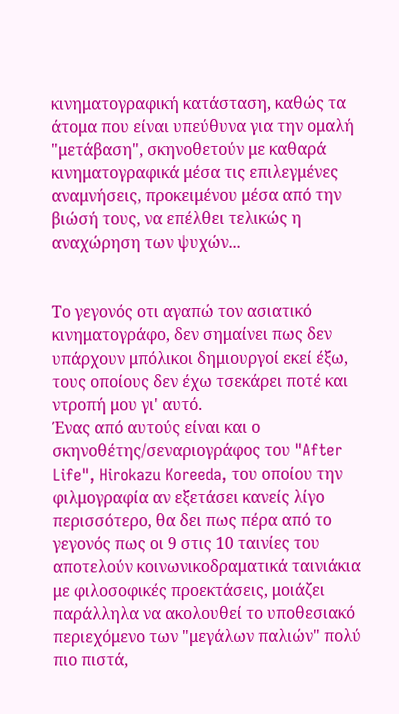κινηματογραφική κατάσταση, καθώς τα άτομα που είναι υπεύθυνα για την ομαλή "μετάβαση", σκηνοθετούν με καθαρά κινηματογραφικά μέσα τις επιλεγμένες αναμνήσεις, προκειμένου μέσα από την βιώσή τους, να επέλθει τελικώς η αναχώρηση των ψυχών...


Το γεγονός οτι αγαπώ τον ασιατικό κινηματογράφο, δεν σημαίνει πως δεν υπάρχουν μπόλικοι δημιουργοί εκεί έξω, τους οποίους δεν έχω τσεκάρει ποτέ και ντροπή μου γι' αυτό.
Ένας από αυτούς είναι και ο σκηνοθέτης/σεναριογράφος του "After Life", Hirokazu Koreeda, του οποίου την φιλμογραφία αν εξετάσει κανείς λίγο περισσότερο, θα δει πως πέρα από το γεγονός πως οι 9 στις 10 ταινίες του αποτελούν κοινωνικοδραματικά ταινιάκια με φιλοσοφικές προεκτάσεις, μοιάζει παράλληλα να ακολουθεί το υποθεσιακό περιεχόμενο των "μεγάλων παλιών" πολύ πιο πιστά,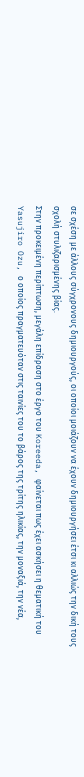σε σχέση με άλλους σύγχρονους δημιουργούς, οι οποίοι μοιάζουν να έχουν δημιουργήσει έτσι κι αλλιώς την δική τους σχολή στυλιζαρισμένης βίας.
Στην προκειμένη περίπτωση, μεγάλη επίδραση στο έργο του Koreeda, φαίνεται πως έχει ασκήσει η θεματική του Yasujiro Ozu, ο οποίος πραγματευόταν στις ταινίες του το βάρος της τρίτης ηλικίας, την μοναξιά, την νέα,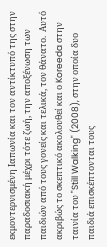εκμοντερνισμένη Ιαπωνία και τον αντίκτυπό της στην παραδοσιακή μέχρι τότε ζωή, την αποξένωση των παιδιών από τους γονείς και τελικά, τον θάνατο.  Αυτό ακριβώς το σκεπτικό ακολουθεί και ο Koreeda στην ταινία του "Still Walking" (2008), στην οποία δυο παιδιά επισκέπτονται τους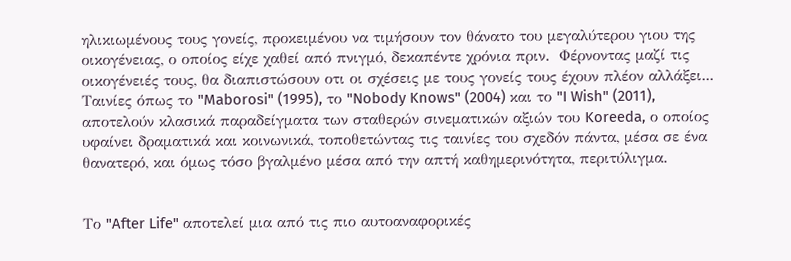ηλικιωμένους τους γονείς, προκειμένου να τιμήσουν τον θάνατο του μεγαλύτερου γιου της οικογένειας, ο οποίος είχε χαθεί από πνιγμό, δεκαπέντε χρόνια πριν.  Φέρνοντας μαζί τις οικογένειές τους, θα διαπιστώσουν οτι οι σχέσεις με τους γονείς τους έχουν πλέον αλλάξει...
Ταινίες όπως το "Maborosi" (1995), το "Nobody Knows" (2004) και το "I Wish" (2011), αποτελούν κλασικά παραδείγματα των σταθερών σινεματικών αξιών του Koreeda, ο οποίος υφαίνει δραματικά και κοινωνικά, τοποθετώντας τις ταινίες του σχεδόν πάντα, μέσα σε ένα θανατερό, και όμως τόσο βγαλμένο μέσα από την απτή καθημερινότητα, περιτύλιγμα.


Το "After Life" αποτελεί μια από τις πιο αυτοαναφορικές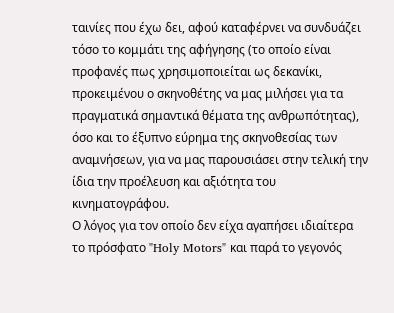ταινίες που έχω δει, αφού καταφέρνει να συνδυάζει τόσο το κομμάτι της αφήγησης (το οποίο είναι προφανές πως χρησιμοποιείται ως δεκανίκι, προκειμένου ο σκηνοθέτης να μας μιλήσει για τα πραγματικά σημαντικά θέματα της ανθρωπότητας), όσο και το έξυπνο εύρημα της σκηνοθεσίας των αναμνήσεων, για να μας παρουσιάσει στην τελική την ίδια την προέλευση και αξιότητα του κινηματογράφου.
Ο λόγος για τον οποίο δεν είχα αγαπήσει ιδιαίτερα το πρόσφατο "Holy Motors" και παρά το γεγονός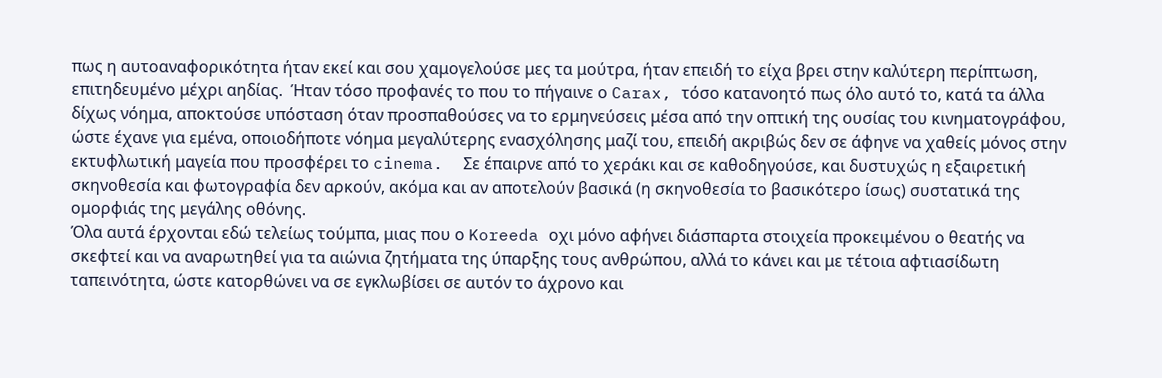πως η αυτοαναφορικότητα ήταν εκεί και σου χαμογελούσε μες τα μούτρα, ήταν επειδή το είχα βρει στην καλύτερη περίπτωση, επιτηδευμένο μέχρι αηδίας.  Ήταν τόσο προφανές το που το πήγαινε ο Carax, τόσο κατανοητό πως όλο αυτό το, κατά τα άλλα δίχως νόημα, αποκτούσε υπόσταση όταν προσπαθούσες να το ερμηνεύσεις μέσα από την οπτική της ουσίας του κινηματογράφου, ώστε έχανε για εμένα, οποιοδήποτε νόημα μεγαλύτερης ενασχόλησης μαζί του, επειδή ακριβώς δεν σε άφηνε να χαθείς μόνος στην εκτυφλωτική μαγεία που προσφέρει το cinema.  Σε έπαιρνε από το χεράκι και σε καθοδηγούσε, και δυστυχώς η εξαιρετική σκηνοθεσία και φωτογραφία δεν αρκούν, ακόμα και αν αποτελούν βασικά (η σκηνοθεσία το βασικότερο ίσως) συστατικά της ομορφιάς της μεγάλης οθόνης.
Όλα αυτά έρχονται εδώ τελείως τούμπα, μιας που ο Koreeda οχι μόνο αφήνει διάσπαρτα στοιχεία προκειμένου ο θεατής να σκεφτεί και να αναρωτηθεί για τα αιώνια ζητήματα της ύπαρξης τους ανθρώπου, αλλά το κάνει και με τέτοια αφτιασίδωτη ταπεινότητα, ώστε κατορθώνει να σε εγκλωβίσει σε αυτόν το άχρονο και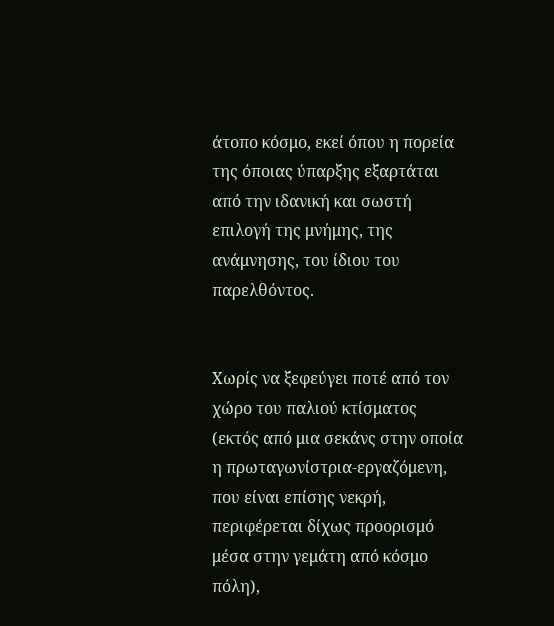άτοπο κόσμο, εκεί όπου η πορεία της όποιας ύπαρξης εξαρτάται από την ιδανική και σωστή επιλογή της μνήμης, της ανάμνησης, του ίδιου του παρελθόντος.


Χωρίς να ξεφεύγει ποτέ από τον χώρο του παλιού κτίσματος (εκτός από μια σεκάνς στην οποία η πρωταγωνίστρια-εργαζόμενη, που είναι επίσης νεκρή, περιφέρεται δίχως προορισμό μέσα στην γεμάτη από κόσμο πόλη),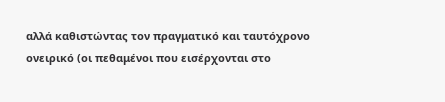αλλά καθιστώντας τον πραγματικό και ταυτόχρονο ονειρικό (οι πεθαμένοι που εισέρχονται στο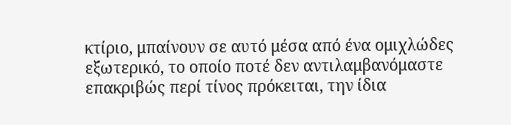κτίριο, μπαίνουν σε αυτό μέσα από ένα ομιχλώδες εξωτερικό, το οποίο ποτέ δεν αντιλαμβανόμαστε επακριβώς περί τίνος πρόκειται, την ίδια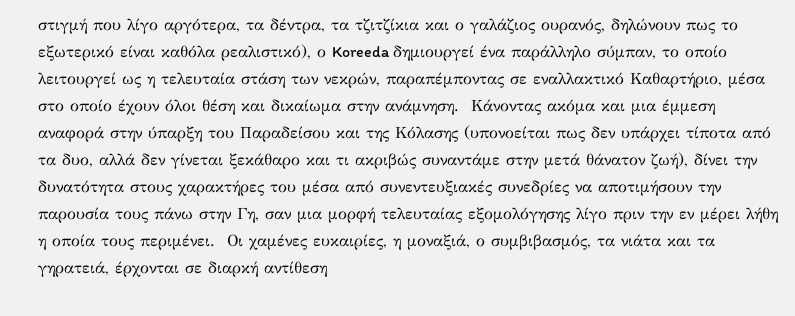στιγμή που λίγο αργότερα, τα δέντρα, τα τζιτζίκια και ο γαλάζιος ουρανός, δηλώνουν πως το εξωτερικό είναι καθόλα ρεαλιστικό), ο Koreeda δημιουργεί ένα παράλληλο σύμπαν, το οποίο λειτουργεί ως η τελευταία στάση των νεκρών, παραπέμποντας σε εναλλακτικό Καθαρτήριο, μέσα στο οποίο έχουν όλοι θέση και δικαίωμα στην ανάμνηση.  Κάνοντας ακόμα και μια έμμεση αναφορά στην ύπαρξη του Παραδείσου και της Κόλασης (υπονοείται πως δεν υπάρχει τίποτα από τα δυο, αλλά δεν γίνεται ξεκάθαρο και τι ακριβώς συναντάμε στην μετά θάνατον ζωή), δίνει την δυνατότητα στους χαρακτήρες του μέσα από συνεντευξιακές συνεδρίες να αποτιμήσουν την παρουσία τους πάνω στην Γη, σαν μια μορφή τελευταίας εξομολόγησης λίγο πριν την εν μέρει λήθη η οποία τους περιμένει.  Οι χαμένες ευκαιρίες, η μοναξιά, ο συμβιβασμός, τα νιάτα και τα γηρατειά, έρχονται σε διαρκή αντίθεση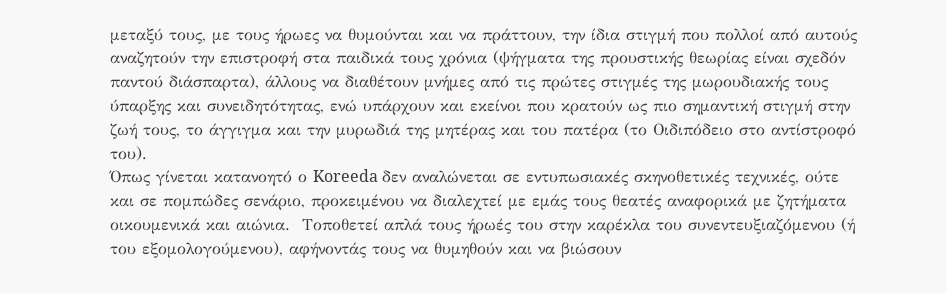μεταξύ τους, με τους ήρωες να θυμούνται και να πράττουν, την ίδια στιγμή που πολλοί από αυτούς αναζητούν την επιστροφή στα παιδικά τους χρόνια (ψήγματα της προυστικής θεωρίας είναι σχεδόν παντού διάσπαρτα), άλλους να διαθέτουν μνήμες από τις πρώτες στιγμές της μωρουδιακής τους ύπαρξης και συνειδητότητας, ενώ υπάρχουν και εκείνοι που κρατούν ως πιο σημαντική στιγμή στην ζωή τους, το άγγιγμα και την μυρωδιά της μητέρας και του πατέρα (το Οιδιπόδειο στο αντίστροφό του).
Όπως γίνεται κατανοητό ο Koreeda δεν αναλώνεται σε εντυπωσιακές σκηνοθετικές τεχνικές, ούτε και σε πομπώδες σενάριο, προκειμένου να διαλεχτεί με εμάς τους θεατές αναφορικά με ζητήματα οικουμενικά και αιώνια.  Τοποθετεί απλά τους ήρωές του στην καρέκλα του συνεντευξιαζόμενου (ή του εξομολογούμενου), αφήνοντάς τους να θυμηθούν και να βιώσουν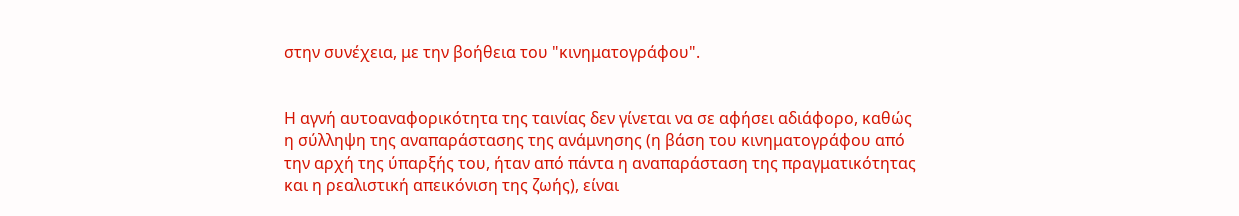στην συνέχεια, με την βοήθεια του "κινηματογράφου".


Η αγνή αυτοαναφορικότητα της ταινίας δεν γίνεται να σε αφήσει αδιάφορο, καθώς η σύλληψη της αναπαράστασης της ανάμνησης (η βάση του κινηματογράφου από την αρχή της ύπαρξής του, ήταν από πάντα η αναπαράσταση της πραγματικότητας και η ρεαλιστική απεικόνιση της ζωής), είναι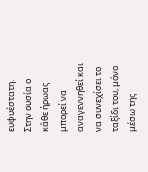ευφυέστατη.  Στην ουσία ο κάθε ήρωας μπορεί να αναγεννηθεί και να συνεχίσει το ταξίδι του, μόνο μέσω της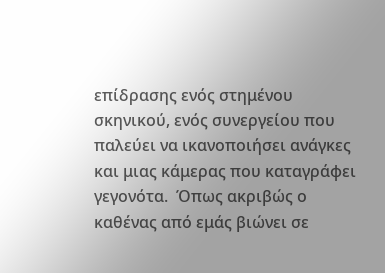επίδρασης ενός στημένου σκηνικού, ενός συνεργείου που παλεύει να ικανοποιήσει ανάγκες και μιας κάμερας που καταγράφει γεγονότα.  Όπως ακριβώς ο καθένας από εμάς βιώνει σε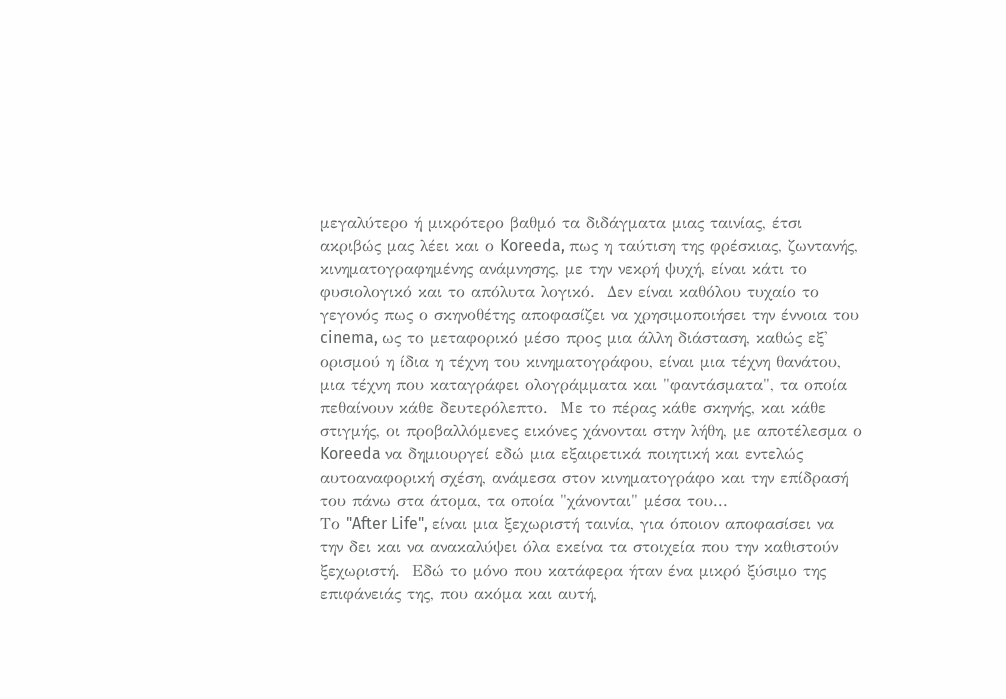μεγαλύτερο ή μικρότερο βαθμό τα διδάγματα μιας ταινίας, έτσι ακριβώς μας λέει και ο Koreeda, πως η ταύτιση της φρέσκιας, ζωντανής, κινηματογραφημένης ανάμνησης, με την νεκρή ψυχή, είναι κάτι το φυσιολογικό και το απόλυτα λογικό.  Δεν είναι καθόλου τυχαίο το γεγονός πως ο σκηνοθέτης αποφασίζει να χρησιμοποιήσει την έννοια του cinema, ως το μεταφορικό μέσο προς μια άλλη διάσταση, καθώς εξ' ορισμού η ίδια η τέχνη του κινηματογράφου, είναι μια τέχνη θανάτου, μια τέχνη που καταγράφει ολογράμματα και "φαντάσματα", τα οποία πεθαίνουν κάθε δευτερόλεπτο.  Με το πέρας κάθε σκηνής, και κάθε στιγμής, οι προβαλλόμενες εικόνες χάνονται στην λήθη, με αποτέλεσμα ο Koreeda να δημιουργεί εδώ μια εξαιρετικά ποιητική και εντελώς αυτοαναφορική σχέση, ανάμεσα στον κινηματογράφο και την επίδρασή του πάνω στα άτομα, τα οποία "χάνονται" μέσα του...
Το "After Life", είναι μια ξεχωριστή ταινία, για όποιον αποφασίσει να την δει και να ανακαλύψει όλα εκείνα τα στοιχεία που την καθιστούν ξεχωριστή.  Εδώ το μόνο που κατάφερα ήταν ένα μικρό ξύσιμο της επιφάνειάς της, που ακόμα και αυτή,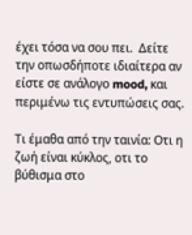έχει τόσα να σου πει.  Δείτε την οπωσδήποτε ιδιαίτερα αν είστε σε ανάλογο mood, και περιμένω τις εντυπώσεις σας.

Τι έμαθα από την ταινία: Οτι η ζωή είναι κύκλος, οτι το βύθισμα στο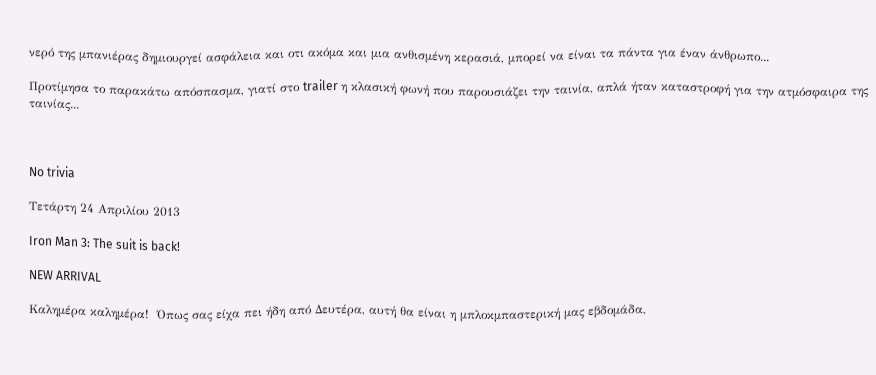νερό της μπανιέρας δημιουργεί ασφάλεια και οτι ακόμα και μια ανθισμένη κερασιά, μπορεί να είναι τα πάντα για έναν άνθρωπο...

Προτίμησα το παρακάτω απόσπασμα, γιατί στο trailer η κλασική φωνή που παρουσιάζει την ταινία, απλά ήταν καταστροφή για την ατμόσφαιρα της ταινίας...



No trivia

Τετάρτη 24 Απριλίου 2013

Iron Man 3: The suit is back!

NEW ARRIVAL

Καλημέρα καλημέρα!  Όπως σας είχα πει ήδη από Δευτέρα, αυτή θα είναι η μπλοκμπαστερική μας εβδομάδα,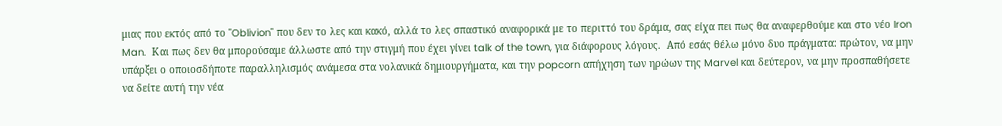μιας που εκτός από το "Oblivion" που δεν το λες και κακό, αλλά το λες σπαστικό αναφορικά με το περιττό του δράμα, σας είχα πει πως θα αναφερθούμε και στο νέο Iron Man.  Και πως δεν θα μπορούσαμε άλλωστε από την στιγμή που έχει γίνει talk of the town, για διάφορους λόγους.  Από εσάς θέλω μόνο δυο πράγματα: πρώτον, να μην υπάρξει ο οποιοσδήποτε παραλληλισμός ανάμεσα στα νολανικά δημιουργήματα, και την popcorn απήχηση των ηρώων της Marvel και δεύτερον, να μην προσπαθήσετε να δείτε αυτή την νέα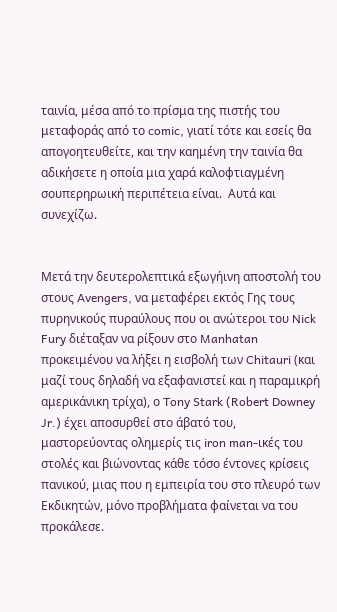ταινία, μέσα από το πρίσμα της πιστής του μεταφοράς από το comic, γιατί τότε και εσείς θα απογοητευθείτε, και την καημένη την ταινία θα αδικήσετε η οποία μια χαρά καλοφτιαγμένη σουπερηρωική περιπέτεια είναι.  Αυτά και συνεχίζω.


Μετά την δευτερολεπτικά εξωγήινη αποστολή του στους Avengers, να μεταφέρει εκτός Γης τους πυρηνικούς πυραύλους που οι ανώτεροι του Nick Fury διέταξαν να ρίξουν στο Manhatan προκειμένου να λήξει η εισβολή των Chitauri (και μαζί τους δηλαδή να εξαφανιστεί και η παραμικρή αμερικάνικη τρίχα), ο Tony Stark (Robert Downey Jr.) έχει αποσυρθεί στο άβατό του, μαστορεύοντας ολημερίς τις iron man-ικές του στολές και βιώνοντας κάθε τόσο έντονες κρίσεις πανικού, μιας που η εμπειρία του στο πλευρό των Εκδικητών, μόνο προβλήματα φαίνεται να του προκάλεσε.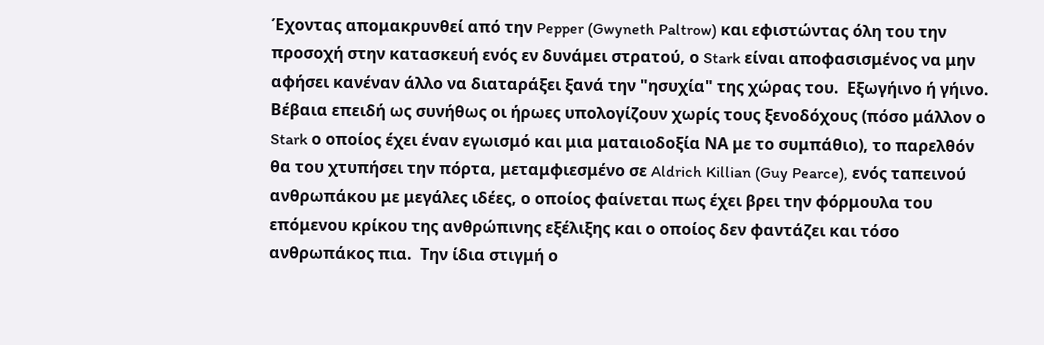Έχοντας απομακρυνθεί από την Pepper (Gwyneth Paltrow) και εφιστώντας όλη του την προσοχή στην κατασκευή ενός εν δυνάμει στρατού, ο Stark είναι αποφασισμένος να μην αφήσει κανέναν άλλο να διαταράξει ξανά την "ησυχία" της χώρας του.  Εξωγήινο ή γήινο.
Βέβαια επειδή ως συνήθως οι ήρωες υπολογίζουν χωρίς τους ξενοδόχους (πόσο μάλλον ο Stark ο οποίος έχει έναν εγωισμό και μια ματαιοδοξία ΝΑ με το συμπάθιο), το παρελθόν θα του χτυπήσει την πόρτα, μεταμφιεσμένο σε Aldrich Killian (Guy Pearce), ενός ταπεινού ανθρωπάκου με μεγάλες ιδέες, ο οποίος φαίνεται πως έχει βρει την φόρμουλα του επόμενου κρίκου της ανθρώπινης εξέλιξης και ο οποίος δεν φαντάζει και τόσο ανθρωπάκος πια.  Την ίδια στιγμή ο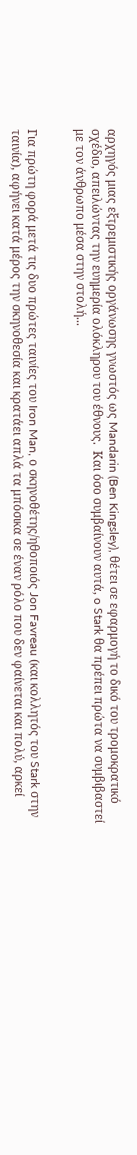αρχηγός μιας εξτρεμιστικής οργάνωσης γνωστός ως Mandarin (Ben Kingsley), θέτει σε εφαρμογή το δικό του τρομοκρατικό σχέδιο, απειλώντας την ευημερία ολόκληρου του έθνους.  Και όσο συμβαίνουν αυτά, o Stark θα πρέπει πρώτα να συμβιβαστεί με τον άνθρωπο μέσα στην στολή...


Για πρώτη φορά μετά τις δυο πρώτες ταινίες του Iron Man, ο σκηνοθέτης/ηθοποιός Jon Favreau (και κολλητός του Stark στην ταινία), αφήνει κατά μέρος την σκηνοθεσία και κρατάει απλά τα μπόσικα σε έναν ρόλο που δεν φαίνεται και πολύ, αρκεί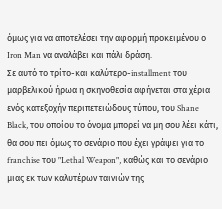όμως για να αποτελέσει την αφορμή προκειμένου ο Iron Man να αναλάβει και πάλι δράση.
Σε αυτό το τρίτο-και καλύτερο-installment του μαρβελικού ήρωα η σκηνοθεσία αφήνεται στα χέρια ενός κατεξοχήν περιπετειώδους τύπου, του Shane Black, του οποίου το όνομα μπορεί να μη σου λέει κάτι, θα σου πει όμως το σενάριο που έχει γράψει για το franchise του "Lethal Weapon", καθώς και το σενάριο μιας εκ των καλυτέρων ταινιών της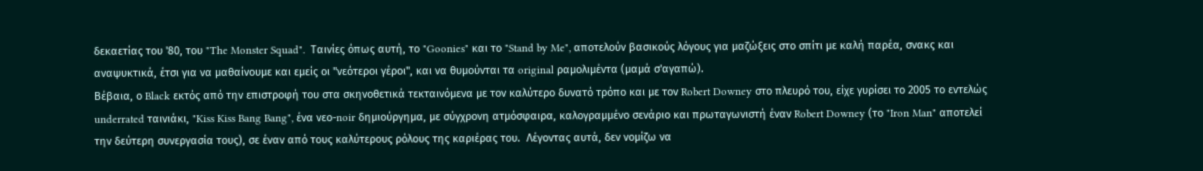δεκαετίας του '80, του "The Monster Squad".  Ταινίες όπως αυτή, το "Goonies" και το "Stand by Me", αποτελούν βασικούς λόγους για μαζώξεις στο σπίτι με καλή παρέα, σνακς και αναψυκτικά, έτσι για να μαθαίνουμε και εμείς οι "νεότεροι γέροι", και να θυμούνται τα original ραμολιμέντα (μαμά σ'αγαπώ).
Βέβαια, ο Black εκτός από την επιστροφή του στα σκηνοθετικά τεκταινόμενα με τον καλύτερο δυνατό τρόπο και με τον Robert Downey στο πλευρό του, είχε γυρίσει το 2005 το εντελώς underrated ταινιάκι, "Kiss Kiss Bang Bang", ένα νεο-noir δημιούργημα, με σύγχρονη ατμόσφαιρα, καλογραμμένο σενάριο και πρωταγωνιστή έναν Robert Downey (το "Iron Man" αποτελεί την δεύτερη συνεργασία τους), σε έναν από τους καλύτερους ρόλους της καριέρας του.  Λέγοντας αυτά, δεν νομίζω να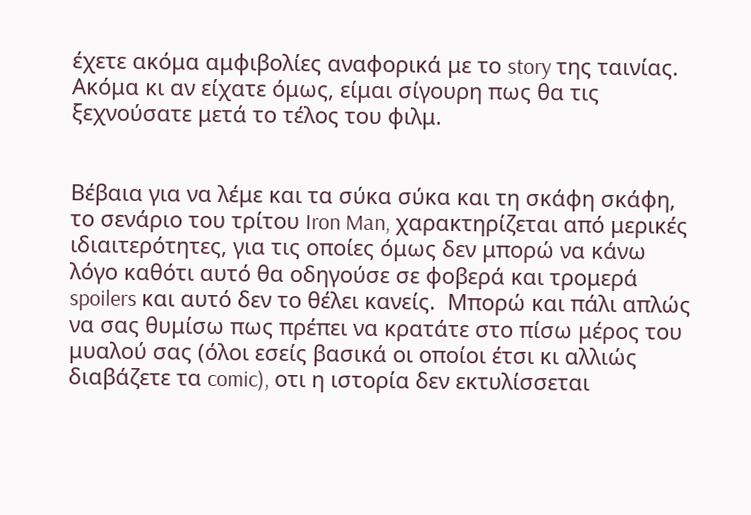έχετε ακόμα αμφιβολίες αναφορικά με το story της ταινίας.  Ακόμα κι αν είχατε όμως, είμαι σίγουρη πως θα τις ξεχνούσατε μετά το τέλος του φιλμ.


Βέβαια για να λέμε και τα σύκα σύκα και τη σκάφη σκάφη, το σενάριο του τρίτου Iron Man, χαρακτηρίζεται από μερικές ιδιαιτερότητες, για τις οποίες όμως δεν μπορώ να κάνω λόγο καθότι αυτό θα οδηγούσε σε φοβερά και τρομερά spoilers και αυτό δεν το θέλει κανείς.  Μπορώ και πάλι απλώς να σας θυμίσω πως πρέπει να κρατάτε στο πίσω μέρος του μυαλού σας (όλοι εσείς βασικά οι οποίοι έτσι κι αλλιώς διαβάζετε τα comic), οτι η ιστορία δεν εκτυλίσσεται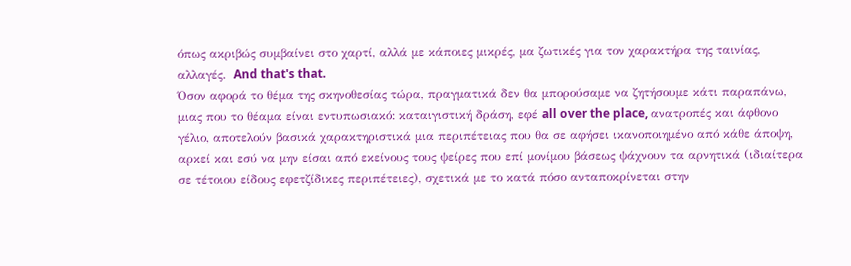όπως ακριβώς συμβαίνει στο χαρτί, αλλά με κάποιες μικρές, μα ζωτικές για τον χαρακτήρα της ταινίας, αλλαγές.  And that's that.
Όσον αφορά το θέμα της σκηνοθεσίας τώρα, πραγματικά δεν θα μπορούσαμε να ζητήσουμε κάτι παραπάνω, μιας που το θέαμα είναι εντυπωσιακό: καταιγιστική δράση, εφέ all over the place, ανατροπές και άφθονο γέλιο, αποτελούν βασικά χαρακτηριστικά μια περιπέτειας που θα σε αφήσει ικανοποιημένο από κάθε άποψη, αρκεί και εσύ να μην είσαι από εκείνους τους ψείρες που επί μονίμου βάσεως ψάχνουν τα αρνητικά (ιδιαίτερα σε τέτοιου είδους εφετζίδικες περιπέτειες), σχετικά με το κατά πόσο ανταποκρίνεται στην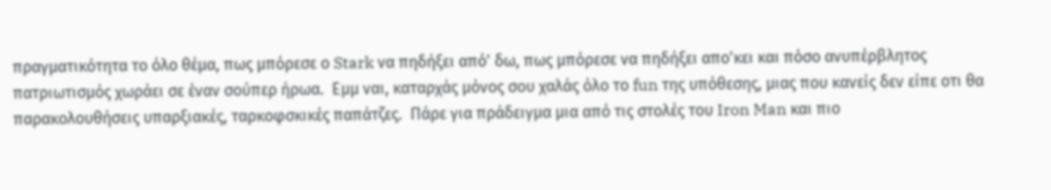πραγματικότητα το όλο θέμα, πως μπόρεσε ο Stark να πηδήξει από' δω, πως μπόρεσε να πηδήξει απο'κει και πόσο ανυπέρβλητος πατριωτισμός χωράει σε έναν σούπερ ήρωα.  Εμμ ναι, καταρχάς μόνος σου χαλάς όλο το fun της υπόθεσης, μιας που κανείς δεν είπε οτι θα παρακολουθήσεις υπαρξιακές, ταρκοφσκικές παπάτζες.  Πάρε για πράδειγμα μια από τις στολές του Iron Man και πιο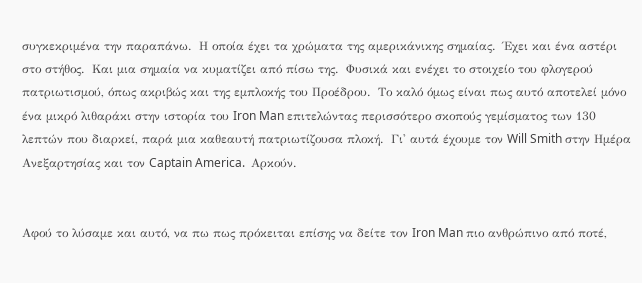συγκεκριμένα την παραπάνω.  Η οποία έχει τα χρώματα της αμερικάνικης σημαίας.  Έχει και ένα αστέρι στο στήθος.  Και μια σημαία να κυματίζει από πίσω της.  Φυσικά και ενέχει το στοιχείο του φλογερού πατριωτισμού, όπως ακριβώς και της εμπλοκής του Προέδρου.  Το καλό όμως είναι πως αυτό αποτελεί μόνο ένα μικρό λιθαράκι στην ιστορία του Iron Man επιτελώντας περισσότερο σκοπούς γεμίσματος των 130 λεπτών που διαρκεί, παρά μια καθεαυτή πατριωτίζουσα πλοκή.  Γι' αυτά έχουμε τον Will Smith στην Ημέρα Ανεξαρτησίας και τον Captain America.  Αρκούν.


Αφού το λύσαμε και αυτό, να πω πως πρόκειται επίσης να δείτε τον Iron Man πιο ανθρώπινο από ποτέ,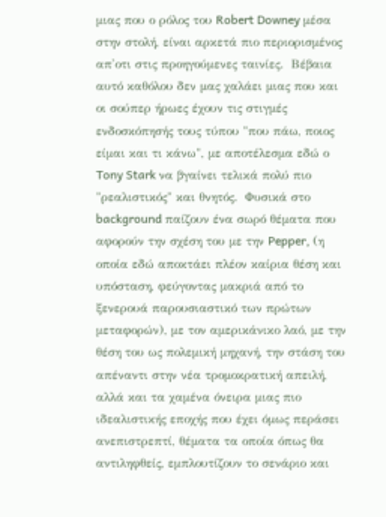μιας που ο ρόλος του Robert Downey μέσα στην στολή, είναι αρκετά πιο περιορισμένος απ'οτι στις προηγούμενες ταινίες.  Βέβαια αυτό καθόλου δεν μας χαλάει μιας που και οι σούπερ ήρωες έχουν τις στιγμές ενδοσκόπησής τους τύπου "που πάω, ποιος είμαι και τι κάνω", με αποτέλεσμα εδώ ο Tony Stark να βγαίνει τελικά πολύ πιο "ρεαλιστικός" και θνητός.  Φυσικά στο background παίζουν ένα σωρό θέματα που αφορούν την σχέση του με την Pepper, (η οποία εδώ αποκτάει πλέον καίρια θέση και υπόσταση, φεύγοντας μακριά από το ξενερουά παρουσιαστικό των πρώτων μεταφορών), με τον αμερικάνικο λαό, με την θέση του ως πολεμική μηχανή, την στάση του απέναντι στην νέα τρομοκρατική απειλή, αλλά και τα χαμένα όνειρα μιας πιο ιδεαλιστικής εποχής που έχει όμως περάσει ανεπιστρεπτί, θέματα τα οποία όπως θα αντιληφθείς, εμπλουτίζουν το σενάριο και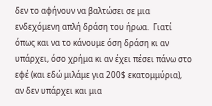δεν το αφήνουν να βαλτώσει σε μια ενδεχόμενη απλή δράση του ήρωα.  Γιατί όπως και να το κάνουμε όση δράση κι αν υπάρχει, όσο χρήμα κι αν έχει πέσει πάνω στο εφέ (και εδώ μιλάμε για 200$ εκατομμύρια), αν δεν υπάρχει και μια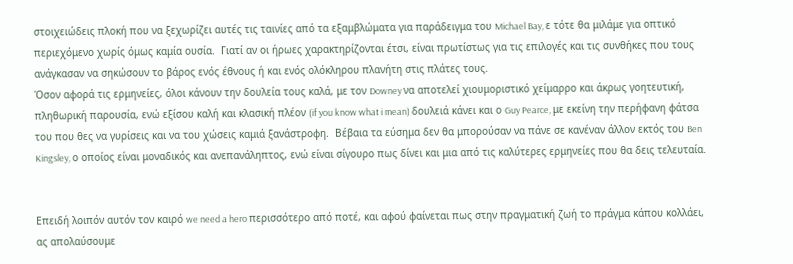στοιχειώδεις πλοκή που να ξεχωρίζει αυτές τις ταινίες από τα εξαμβλώματα για παράδειγμα του Michael Bay, ε τότε θα μιλάμε για οπτικό περιεχόμενο χωρίς όμως καμία ουσία.  Γιατί αν οι ήρωες χαρακτηρίζονται έτσι, είναι πρωτίστως για τις επιλογές και τις συνθήκες που τους ανάγκασαν να σηκώσουν το βάρος ενός έθνους ή και ενός ολόκληρου πλανήτη στις πλάτες τους.
Όσον αφορά τις ερμηνείες, όλοι κάνουν την δουλεία τους καλά, με τον Downey να αποτελεί χιουμοριστικό χείμαρρο και άκρως γοητευτική, πληθωρική παρουσία, ενώ εξίσου καλή και κλασική πλέον (if you know what i mean) δουλειά κάνει και ο Guy Pearce, με εκείνη την περήφανη φάτσα του που θες να γυρίσεις και να του χώσεις καμιά ξανάστροφη.  Βέβαια τα εύσημα δεν θα μπορούσαν να πάνε σε κανέναν άλλον εκτός του Ben Kingsley, ο οποίος είναι μοναδικός και ανεπανάληπτος, ενώ είναι σίγουρο πως δίνει και μια από τις καλύτερες ερμηνείες που θα δεις τελευταία.


Επειδή λοιπόν αυτόν τον καιρό we need a hero περισσότερο από ποτέ, και αφού φαίνεται πως στην πραγματική ζωή το πράγμα κάπου κολλάει, ας απολαύσουμε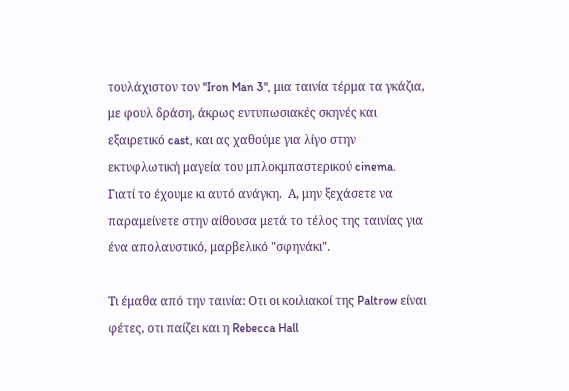τουλάχιστον τον "Iron Man 3", μια ταινία τέρμα τα γκάζια, με φουλ δράση, άκρως εντυπωσιακές σκηνές και εξαιρετικό cast, και ας χαθούμε για λίγο στην εκτυφλωτική μαγεία του μπλοκμπαστερικού cinema.  Γιατί το έχουμε κι αυτό ανάγκη.  Α, μην ξεχάσετε να παραμείνετε στην αίθουσα μετά το τέλος της ταινίας για ένα απολαυστικό, μαρβελικό "σφηνάκι".

Τι έμαθα από την ταινία: Οτι οι κοιλιακοί της Paltrow είναι φέτες, οτι παίζει και η Rebecca Hall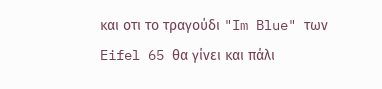και οτι το τραγούδι "Im Blue" των Eifel 65 θα γίνει και πάλι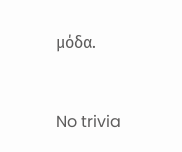μόδα.


No trivia